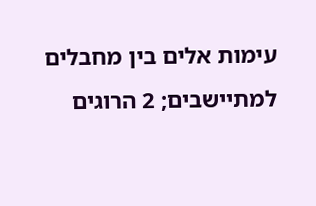עימות אלים בין מחבלים למתיישבים; 2 הרוגים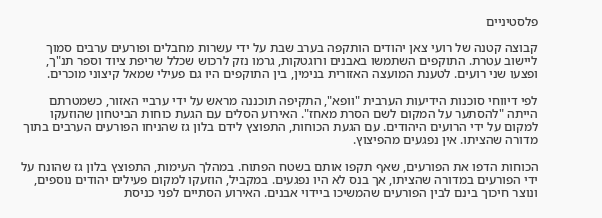פלסטיניים

קבוצה קטנה של רועי צאן יהודים הותקפה בערב שבת על ידי עשרות מחבלים ופורעים ערבים סמוך ליישוב עטרת. התוקפים השתמשו באבנים ורוגטקות, גרמו נזק לרכוש שכלל שריפת ציוד וספר תנ"ך, ופצעו שני רועים. לטענת המועצה האזורית בנימין, בין התוקפים היו גם פעילי שמאל קיצוני מוכרים.

לפי דיווחי סוכנות הידיעות הערבית "וופא", התקיפה תוכננה מראש על ידי ערביי האזור, כשמטרתם הייתה "להסתער על המקום לשם הסרת מאחז". האירוע הסלים עם הגעת כוחות הביטחון שהוזעקו למקום על ידי הרועים היהודים. עם הגעת הכוחות, התפוצץ לידם בלון גז שהניחו הפורעים הערבים בתוך מדורה שהציתו. אין נפגעים מהפיצוץ.

הכוחות הדפו את הפורעים, שאף תקפו אותם בשטח הפתוח. במהלך העימות, התפוצץ בלון גז שהונח על ידי הפורעים במדורה שהציתו, אך בנס לא היו נפגעים. במקביל, הוזעקו למקום פעילים יהודים נוספים, ונוצר חיכוך בינם לבין הפורעים שהמשיכו ביידוי אבנים. האירוע הסתיים לפני כניסת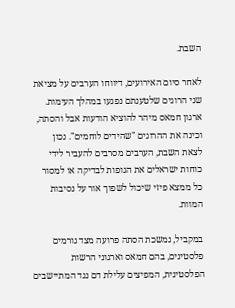השבת.

לאחר סיום האירועים, דיווחו הערבים על מציאת שני הרוגים שלטענתם נפגעו במהלך העימות. ארגון חמאס מיהר להוציא הודעות אבל והסתה, וכינה את ההרוגים "שהידים לוחמים". נכון לצאת השבת, הערבים מסרבים להעביר לידי כוחות ישראלים את הגופות לבדיקה או למסור כל ממצא פיזי שיכול לשפוך אור על נסיבות המוות.

במקביל, נמשכת הסתה פרועה מצד גורמים פלסטינים, בהם חמאס וארגוני הרשות הפלסטינית, המפיצים עלילת דם נגד המתיישבים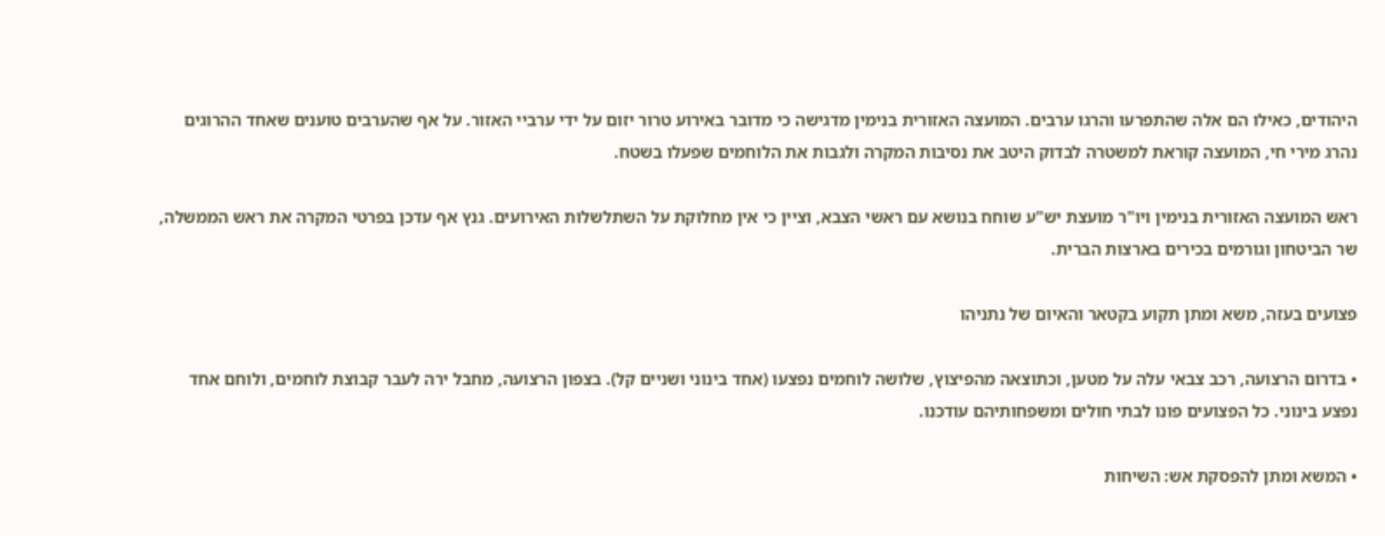היהודים, כאילו הם אלה שהתפרעו והרגו ערבים. המועצה האזורית בנימין מדגישה כי מדובר באירוע טרור יזום על ידי ערביי האזור. על אף שהערבים טוענים שאחד ההרוגים נהרג מירי חי, המועצה קוראת למשטרה לבדוק היטב את נסיבות המקרה ולגבות את הלוחמים שפעלו בשטח.

ראש המועצה האזורית בנימין ויו"ר מועצת יש"ע שוחח בנושא עם ראשי הצבא, וציין כי אין מחלוקת על השתלשלות האירועים. גנץ אף עדכן בפרטי המקרה את ראש הממשלה, שר הביטחון וגורמים בכירים בארצות הברית.

פצועים בעזה, משא ומתן תקוע בקטאר והאיום של נתניהו

• בדרום הרצועה, רכב צבאי עלה על מטען, וכתוצאה מהפיצוץ, שלושה לוחמים נפצעו (אחד בינוני ושניים קל). בצפון הרצועה, מחבל ירה לעבר קבוצת לוחמים, ולוחם אחד נפצע בינוני. כל הפצועים פונו לבתי חולים ומשפחותיהם עודכנו.

• המשא ומתן להפסקת אש: השיחות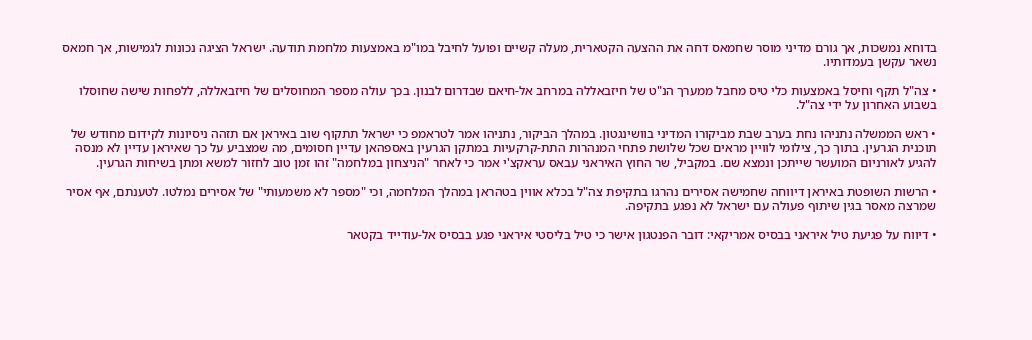בדוחא נמשכות, אך גורם מדיני מוסר שחמאס דחה את ההצעה הקטארית, מעלה קשיים ופועל לחיבל במו"מ באמצעות מלחמת תודעה. ישראל הציגה נכונות לגמישות, אך חמאס נשאר עקשן בעמדותיו.

• צה"ל תקף וחיסל באמצעות כלי טיס מחבל ממערך הנ"ט של חיזבאללה במרחב אל-חיאם שבדרום לבנון. בכך עולה מספר המחוסלים של חיזבאללה, ללפחות שישה שחוסלו בשבוע האחרון על ידי צה"ל.

• ראש הממשלה נתניהו נחת בערב שבת מביקורו המדיני בוושינגטון. במהלך הביקור, נתניהו אמר לטראמפ כי ישראל תתקוף שוב באיראן אם תזהה ניסיונות לקידום מחודש של תוכנית הגרעין. בתוך כך, צילומי לוויין מראים שכל שלושת פתחי המנהרות התת-קרקעיות במתקן הגרעין באספהאן עדיין חסומים, מה שמצביע על כך שאיראן עדיין לא מנסה להגיע לאורניום המועשר שייתכן ונמצא שם. במקביל, שר החוץ האיראני עבאס עראקצ'י אמר כי לאחר "הניצחון במלחמה" זהו זמן טוב לחזור למשא ומתן בשיחות הגרעין.

• הרשות השופטת באיראן דיווחה שחמישה אסירים נהרגו בתקיפת צה"ל בכלא אווין בטהראן במהלך המלחמה, וכי "מספר לא משמעותי" של אסירים נמלטו. לטענתם, אף אסיר שמרצה מאסר בגין שיתוף פעולה עם ישראל לא נפגע בתקיפה.

• דיווח על פגיעת טיל איראני בבסיס אמריקאי: דובר הפנטגון אישר כי טיל בליסטי איראני פגע בבסיס אל-עודייד בקטאר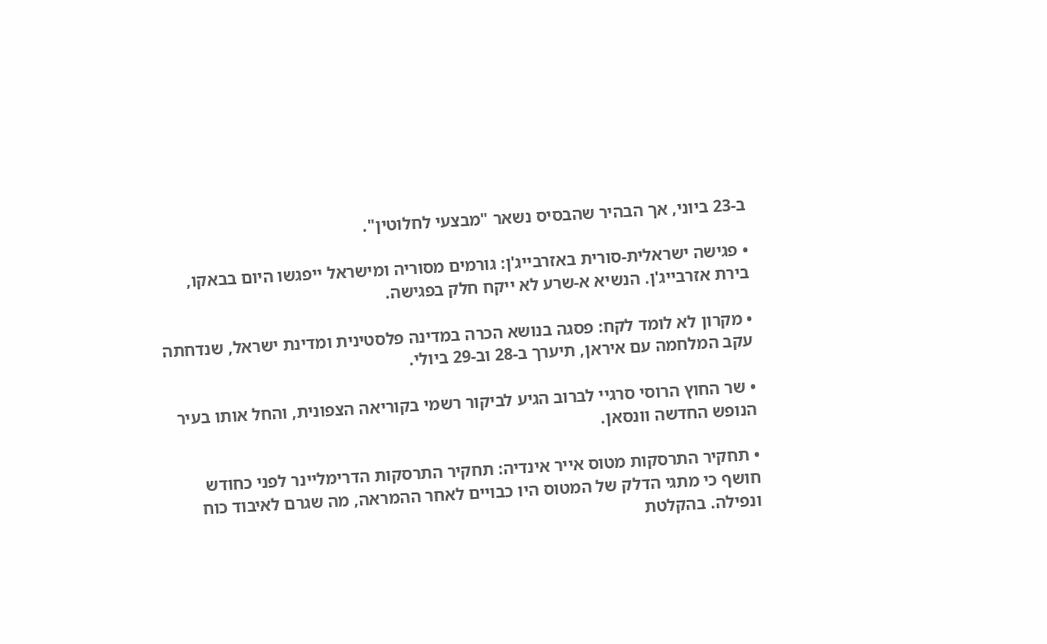ב-23 ביוני, אך הבהיר שהבסיס נשאר "מבצעי לחלוטין".

• פגישה ישראלית-סורית באזרבייג'ן: גורמים מסוריה ומישראל ייפגשו היום בבאקו, בירת אזרבייג'ן. הנשיא א-שרע לא ייקח חלק בפגישה.

• מקרון לא לומד לקח: פסגה בנושא הכרה במדינה פלסטינית ומדינת ישראל, שנדחתה עקב המלחמה עם איראן, תיערך ב-28 וב-29 ביולי.

• שר החוץ הרוסי סרגיי לברוב הגיע לביקור רשמי בקוריאה הצפונית, והחל אותו בעיר הנופש החדשה וונסאן.

• תחקיר התרסקות מטוס אייר אינדיה: תחקיר התרסקות הדרימליינר לפני כחודש חושף כי מתגי הדלק של המטוס היו כבויים לאחר ההמראה, מה שגרם לאיבוד כוח ונפילה. בהקלטת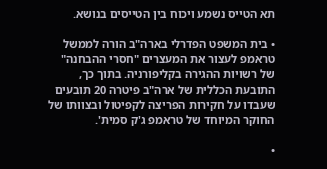תא הטייס נשמע ויכוח בין הטייסים בנושא.

• בית המשפט הפדרלי בארה"ב הורה לממשל טראמפ לעצור את המעצרים "חסרי ההבחנה" של רשויות ההגירה בקליפורניה. בתוך כך, התובעת הכללית של ארה"ב פיטרה 20 תובעים שעבדו על חקירות הפריצה לקפיטול ובצוותו של החוקר המיוחד של טראמפ ג'ק סמית'.

•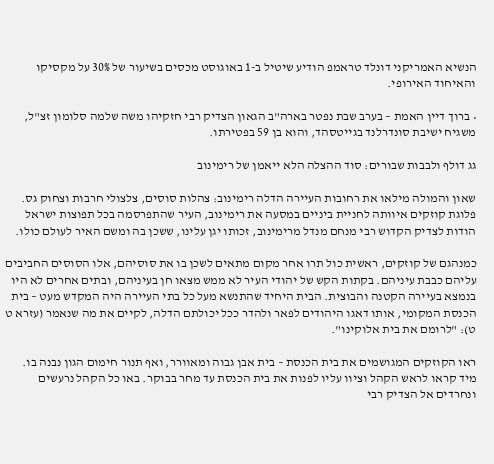הנשיא האמריקני דונלד טראמפ הודיע שיטיל ב-1 באוגוסט מכסים בשיעור של 30% על מקסיקו והאיחוד האירופי.

• ברוך דיין האמת – בערב שבת נפטר בארה"ב הגאון הצדיק רבי חזקיהו משה שלמה סלומון זצ"ל, משגיח ישיבת סונדרלנד בגייטסהד, והוא בן 59 בפטירתו.

גג דולף ולבבות שבורים: סוד ההצלה הלא ייאמן של רימינוב

שאון והמולה מילאו את רחובות העיירה הדלה רימינוב: צהלות סוסים, צלצולי חרבות וצחוק גס. פלוגת קוזקים איוותה לחניית ביניים במסעה את רימינוב, העיר שהתפרסמה בכל תפוצות ישראל הודות לצדיק הקדוש רבי מנחם מנדל מרימינוב, זכותו יגן עלינו, ששכן בה ומשם האיר לעולם כולו.

כמנהגם של קוזקים, ראשית כול תרו אחר מקום מתאים לשכן בו את סוסיהם, אלו הסוסים החביבים עליהם כבבת עיניהם. בקתות הקש של יהודי העיר לא ממש מצאו חן בעיניהם, ובתים אחרים לא היו בנמצא בעיירה הקטנה והבוצית. הבית היחיד שהתנשא מעל כל בתי העיירה היה המקדש מעט – בית הכנסת המקומי, אותו דאגו היהודים לפאר ולהדר ככל יכולתם הדלה, לקיים את מה שנאמר (עזרא ט ט): "לרומם את בית אלוקינו".

ראו הקוזקים המגושמים את בית הכנסת – בית אבן גבוה ומאוורר, ואף תנור חימום הגון נבנה בו. מיד קראו לראש הקהל וציוו עליו לפנות את בית הכנסת עד מחר בבוקר. באו כל הקהל נרעשים ונחרדים אל הצדיק רבי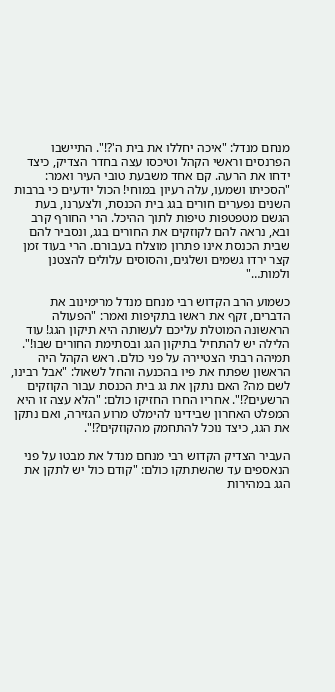מנחם מנדל: "איכה יחללו את בית ה'?!". התיישבו הפרנסים וראשי הקהל וטיכסו עצה בחדר הצדיק, כיצד ידחו את הרעה. קם אחד משבעת טובי העיר ואמר: "הסכיתו ושמעו, עלה רעיון במוחי! הכול יודעים כי ברבות השנים נפערים חורים בגג בית הכנסת, ולצערנו, בעת הגשם מטפטפות טיפות לתוך ההיכל. הרי החורף קרב ובא, נראה להם לקוזקים את החורים בגג, ונסביר להם שבית הכנסת אינו פתרון מוצלח בעבורם. הרי בעוד זמן קצר ירדו גשמים ושלגים, והסוסים עלולים להצטנן ולמות…"

כשמוע הרב הקדוש רבי מנחם מנדל מרימינוב את הדברים, זקף את ראשו בתקיפות ואמר: "הפעולה הראשונה המוטלת עליכם לעשותה היא תיקון הגג! עוד הלילה יש להתחיל בתיקון הגג ובסתימת החורים שבו!". תמיהה רבתי הצטיירה על פני כולם. ראש הקהל היה הראשון שפתח את פיו בהכנעה והחל לשאול: "אבל רבינו, לשם מה? האם נתקן את גג בית הכנסת עבור הקוזקים הרשעים?!". אחריו החרו החזיקו כולם: "הלא עצה זו היא המפלט האחרון שבידינו להימלט מרוע הגזירה, ואם נתקן את הגג, כיצד נוכל להתחמק מהקוזקים?!".

העביר הצדיק הקדוש רבי מנחם מנדל את מבטו על פני הנאספים עד שהשתתקו כולם: "קודם כול יש לתקן את הגג במהירות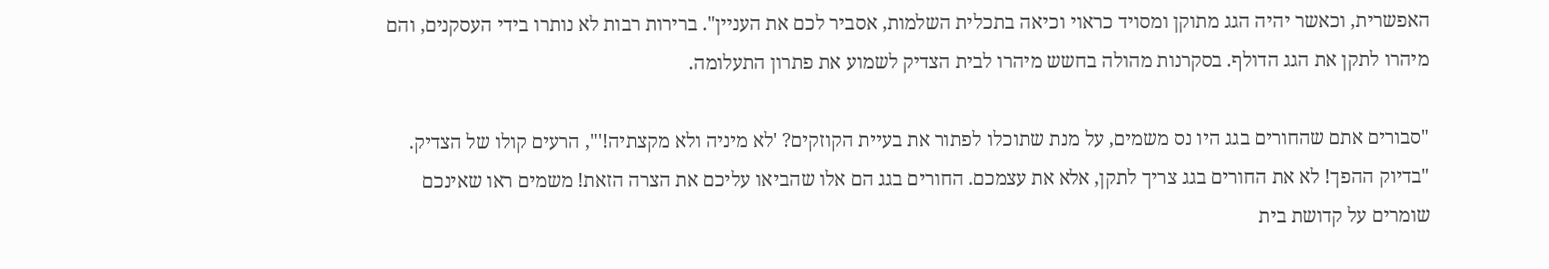האפשרית, וכאשר יהיה הגג מתוקן ומסויד כראוי וכיאה בתכלית השלמות, אסביר לכם את העניין". ברירות רבות לא נותרו בידי העסקנים, והם מיהרו לתקן את הגג הדולף. בסקרנות מהולה בחשש מיהרו לבית הצדיק לשמוע את פתרון התעלומה.

"סבורים אתם שהחורים בגג היו נס משמים, על מנת שתוכלו לפתור את בעיית הקוזקים? 'לא מיניה ולא מקצתיה!'", הרעים קולו של הצדיק. "בדיוק ההפך! לא את החורים בגג צריך לתקן, אלא את עצמכם. החורים בגג הם אלו שהביאו עליכם את הצרה הזאת! משמים ראו שאינכם שומרים על קדושת בית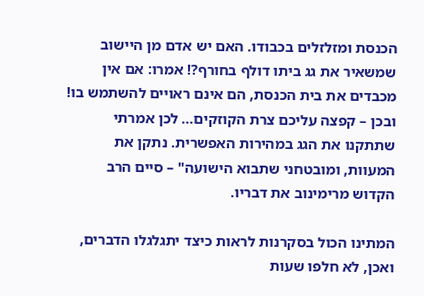הכנסת ומזלזלים בכבודו. האם יש אדם מן היישוב שמשאיר את גג ביתו דולף בחורף?! אמרו: אם אין מכבדים את בית הכנסת, הם אינם ראויים להשתמש בו! ובכן – קפצה עליכם צרת הקוזקים… לכן אמרתי שתתקנו את הגג במהירות האפשרית. נתקן את המעוות, ומובטחני שתבוא הישועה" – סיים הרב הקדוש מרימינוב את דבריו.

המתינו הכול בסקרנות לראות כיצד יתגלגלו הדברים, ואכן, לא חלפו שעות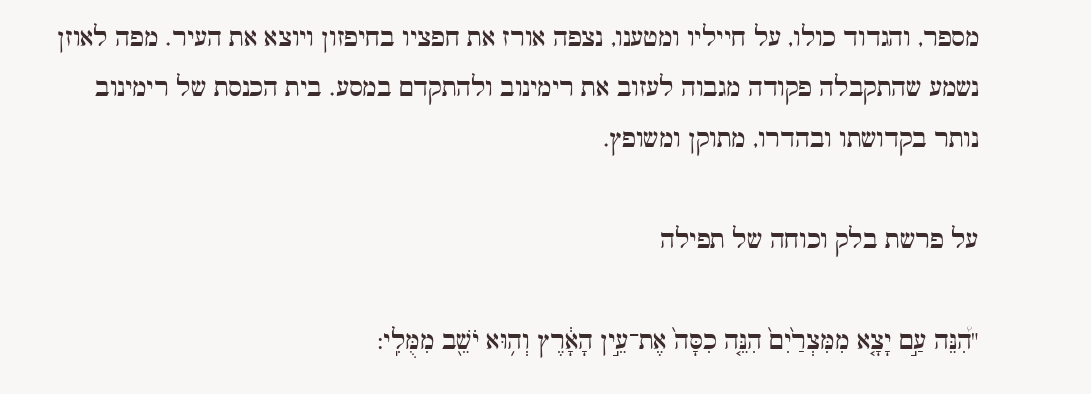מספר, והגדוד כולו, על חייליו ומטענו, נצפה אורז את חפציו בחיפזון ויוצא את העיר. מפה לאוזן נשמע שהתקבלה פקודה מגבוה לעזוב את רימינוב ולהתקדם במסע. בית הכנסת של רימינוב נותר בקדושתו ובהדרו, מתוקן ומשופץ.

על פרשת בלק וכוחה של תפילה

"הִ֠נֵּה עַ֣ם יָצָ֤א מִמִּצְרַ֙יִם֙ הִנֵּ֤ה כִסָּה֙ אֶת־עֵ֣ין הָאָ֔רֶץ וְה֥וּא יֹשֵׁ֖ב מִמֻּלִֽי: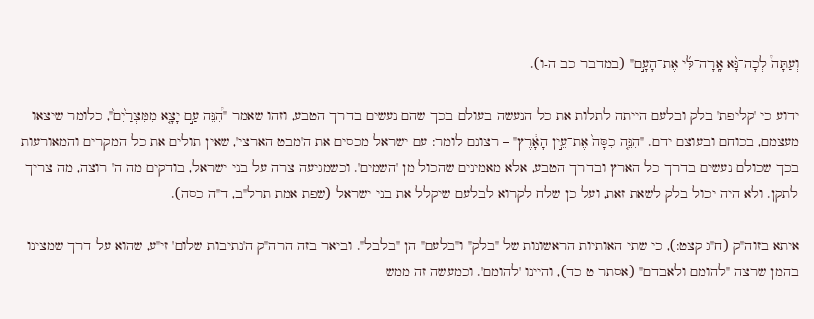וְעַתָּה֩ לְכָה־נָּ֨א אָֽרָה־לִּ֜י אֶת־הָעָ֣ם" (במדבר כב ה-ו).

ידוע כי 'קליפת' בלק ובלעם הייתה לתלות את כל הנעשה בעולם בכך שהם נעשים בדרך הטבע, וזהו שאמר "הִ֠נֵּה עַ֣ם יָצָ֤א מִמִּצְרַ֙יִם֙", כלומר שיצאו מעצמם, בכוחם ובעוצם ידם. "הִנֵּ֤ה כִסָּה֙ אֶת־עֵ֣ין הָאָ֔רֶץ" – רצונם לומר: עם ישראל מכסים את ה'מבט הארצי', שאין תולים את כל המקרים והמאורעות בכך שכולם נעשים בדרך כל הארץ ובדרך הטבע, אלא מאמינים שהכול מן 'השמים'. וכשמגיעה צרה על בני ישראל, בודקים מה ה' רוצה, מה צריך לתקן. ולא היה יכול בלק לשאת זאת, ועל כן שלח לקרוא לבלעם שיקלל את בני ישראל (שפת אמת תרל"ב, ד"ה כסה).

איתא בזוה"ק (ח"ג קצט:), כי שתי האותיות הראשונות של "בלק" ו"בלעם" הן "בלבל". וביאר בזה הרה"ק ה'נתיבות שלום' זי"ע, שהוא על דרך שמצינו בהמן שרצה "להומם ולאבדם" (אסתר ט כד), והיינו 'להומם'. וכמעשה זה ממש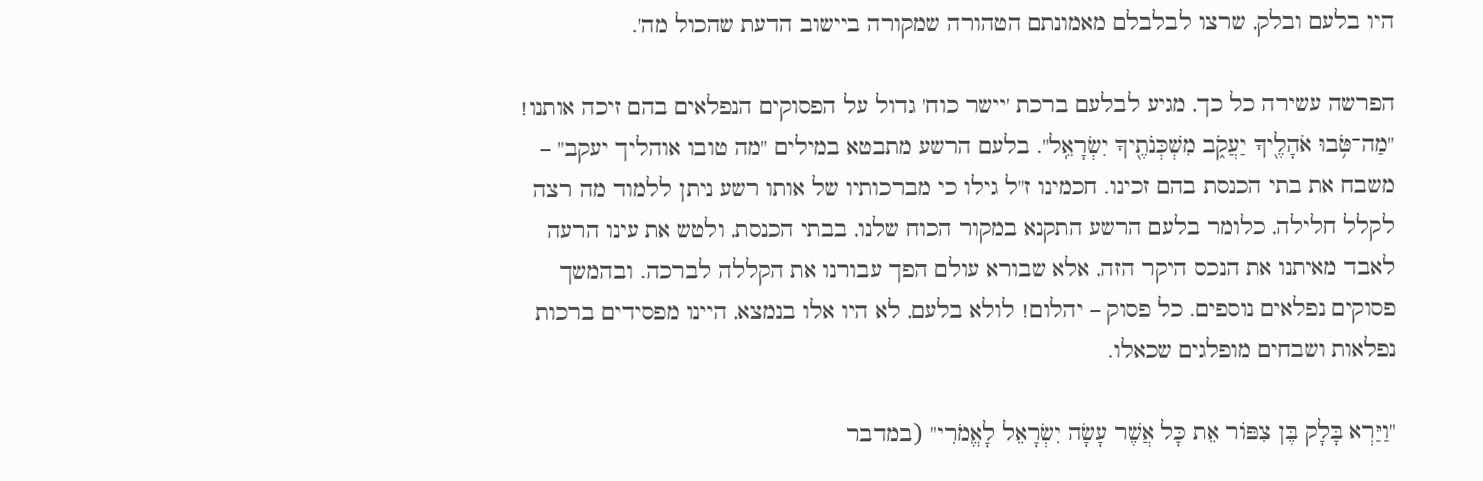היו בלעם ובלק, שרצו לבלבלם מאמונתם הטהורה שמקורה ביישוב הדעת שהכול מה'.

הפרשה עשירה כל כך, מגיע לבלעם ברכת 'יישר כוח' גדול על הפסוקים הנפלאים בהם זיכה אותנו! "מַה־טֹּ֥בוּ אֹהָלֶ֖יךָ יַעֲקֹ֑ב מִשְׁכְּנֹתֶ֖יךָ יִשְׂרָאֵֽל". בלעם הרשע מתבטא במילים "מה טובו אוהליך יעקב" – משבח את בתי הכנסת בהם זכינו. חכמינו ז"ל גילו כי מברכותיו של אותו רשע ניתן ללמוד מה רצה לקלל חלילה, כלומר בלעם הרשע התקנא במקור הכוח שלנו, בבתי הכנסת, ולטש את עינו הרעה לאבד מאיתנו את הנכס היקר הזה, אלא שבורא עולם הפך עבורנו את הקללה לברכה. ובהמשך פסוקים נפלאים נוספים. כל פסוק – יהלום! לולא בלעם, לא היו אלו בנמצא, היינו מפסידים ברכות נפלאות ושבחים מופלגים שכאלו.

"וַיַּרְא בָּלָק בֶּן צִפּוֹר אֵת כָּל אֲשֶׁר עָשָׂה יִשְׂרָאֵל לָאֱמֹרִי" (במדבר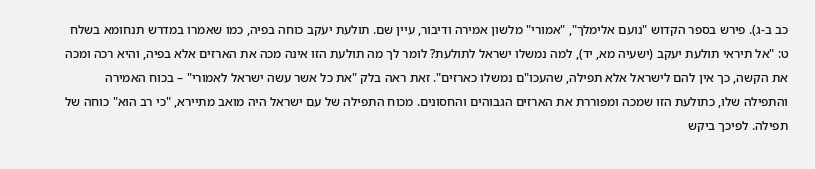כב ב-ג). פירש בספר הקדוש "נועם אלימלך", "אמורי" מלשון אמירה ודיבור, עיין שם. תולעת יעקב כוחה בפיה, כמו שאמרו במדרש תנחומא בשלח ט: "אל תיראי תולעת יעקב (ישעיה מא, יד), למה נמשלו ישראל לתולעת? לומר לך מה תולעת הזו אינה מכה את הארזים אלא בפיה, והיא רכה ומכה את הקשה, כך אין להם לישראל אלא תפילה, שהעכו"ם נמשלו כארזים". זאת ראה בלק "את כל אשר עשה ישראל לאמורי" – בכוח האמירה והתפילה שלו, כתולעת הזו שמכה ומפוררת את הארזים הגבוהים והחסונים. מכוח התפילה של עם ישראל היה מואב מתיירא, "כי רב הוא" כוחה של תפילה. לפיכך ביקש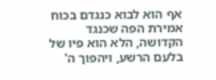אף הוא לבוא כנגדם בכוח אמירת הפה שכנגד הקדושה, הלא הוא פיו של בלעם הרשע, ויהפוך ה'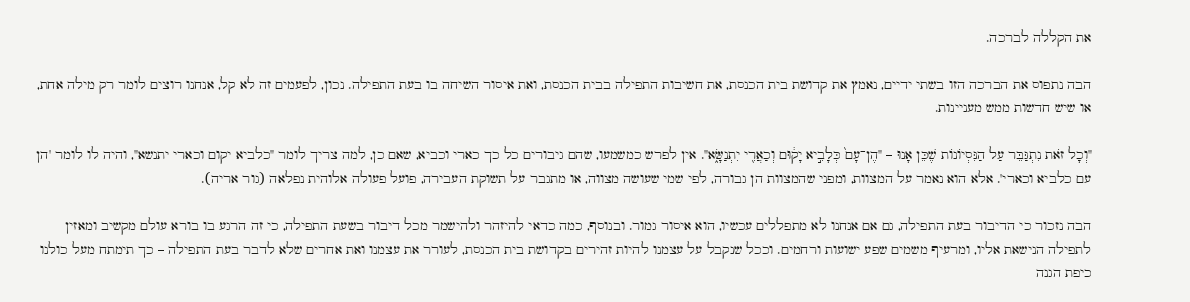את הקללה לברכה.

הבה נתפוס את הברכה הזו בשתי ידיים, נאמץ את קדושת בית הכנסת, את חשיבות התפילה בבית הכנסת, ואת איסור השיחה בו בעת התפילה. נכון, לפעמים זה לא קל, אנחנו רוצים לומר רק מילה אחת, או שיש חדשות ממש מעניינות.

"וְכָל זֹאת נִתְגַּבֵּר עַל הַנִּסְיוֹנוֹת שֶׁכֵּן אָנוּ – "הֶן־עָם֙ כְּלָבִ֣יא יָק֔וּם וְכַאֲרִ֖י יִתְנַשָּׂ֑א". אין לפרש כמשמעו, שהם גיבורים כל כך כארי וכביא, שאם כן, למה צריך לומר "כלביא יקום וכארי יתנשא", והיה לו לומר 'הן עם כלביא וכארי'. אלא הוא נאמר על המצוות, ומפני שהמצוות הן גבורה, לפי שמי שעושה מצווה, או מתגבר על תשוקת העבירה, פועל פעולה אלוהית נפלאה (גור אריה).

הבה נזכור כי הדיבור בעת התפילה, גם אם אנחנו לא מתפללים עכשיו, הוא איסור גמור. ובנוסף, כמה כדאי להיזהר ולהישמר מכל דיבור בשעת התפילה, כי זה הרגע בו בורא עולם מקשיב ומאזין לתפילה הנישאת אליו, ומרעיף משמים שפע ישועות ורחמים. וככל שנקבל על עצמנו להיות זהירים בקדושת בית הכנסת, לעורר את עצמנו ואת אחרים שלא לדבר בעת התפילה – כך תימתח מעל כולנו כיפת הגנה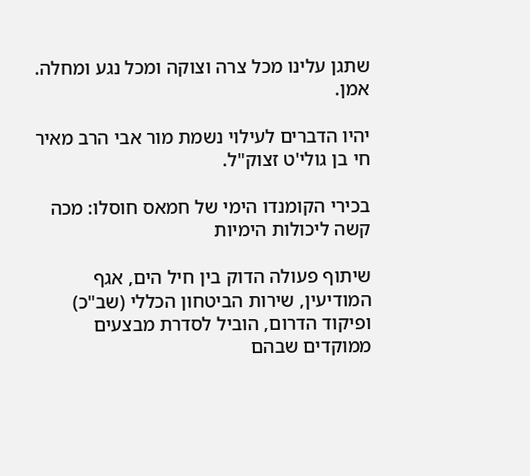שתגן עלינו מכל צרה וצוקה ומכל נגע ומחלה. אמן.

יהיו הדברים לעילוי נשמת מור אבי הרב מאיר חי בן גולי'ט זצוק"ל.

בכירי הקומנדו הימי של חמאס חוסלו: מכה קשה ליכולות הימיות

שיתוף פעולה הדוק בין חיל הים, אגף המודיעין, שירות הביטחון הכללי (שב"כ) ופיקוד הדרום, הוביל לסדרת מבצעים ממוקדים שבהם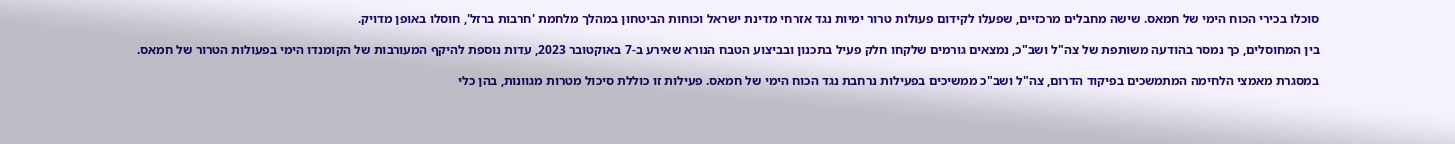סוכלו בכירי הכוח הימי של חמאס. שישה מחבלים מרכזיים, שפעלו לקידום פעולות טרור ימיות נגד אזרחי מדינת ישראל וכוחות הביטחון במהלך מלחמת 'חרבות ברזל', חוסלו באופן מדויק.

בין המחוסלים, כך נמסר בהודעה משותפת של צה"ל ושב"כ, נמצאים גורמים שלקחו חלק פעיל בתכנון ובביצוע הטבח הנורא שאירע ב-7 באוקטובר 2023, עדות נוספת להיקף המעורבות של הקומנדו הימי בפעולות הטרור של חמאס.

במסגרת מאמצי הלחימה המתמשכים בפיקוד הדרום, צה"ל ושב"כ ממשיכים בפעילות נרחבת נגד הכוח הימי של חמאס. פעילות זו כוללת סיכול מטרות מגוונות, בהן כלי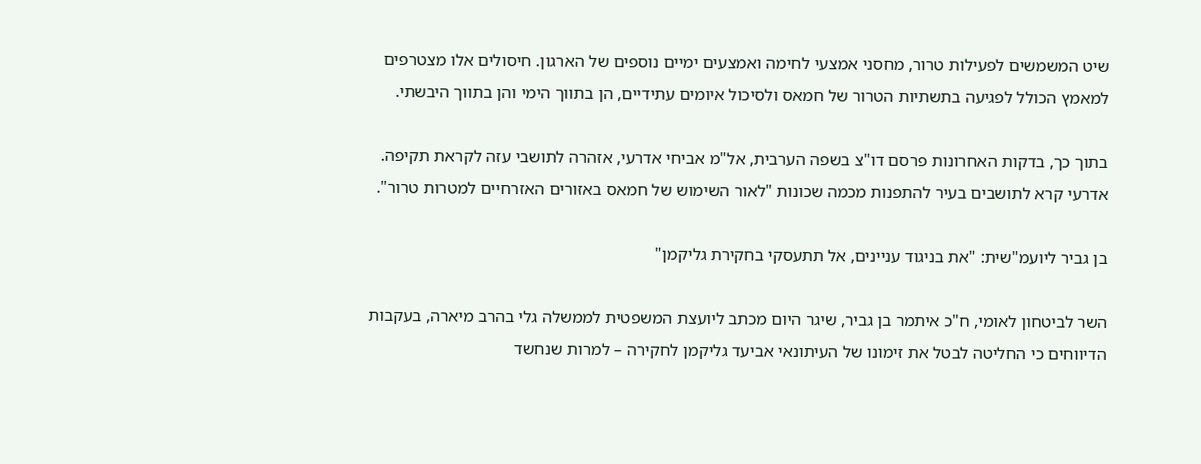שיט המשמשים לפעילות טרור, מחסני אמצעי לחימה ואמצעים ימיים נוספים של הארגון. חיסולים אלו מצטרפים למאמץ הכולל לפגיעה בתשתיות הטרור של חמאס ולסיכול איומים עתידיים, הן בתווך הימי והן בתווך היבשתי.

בתוך כך, בדקות האחרונות פרסם דו"צ בשפה הערבית, אל"מ אביחי אדרעי, אזהרה לתושבי עזה לקראת תקיפה. אדרעי קרא לתושבים בעיר להתפנות מכמה שכונות "לאור השימוש של חמאס באזורים האזרחיים למטרות טרור".

בן גביר ליועמ"שית: "את בניגוד עניינים, אל תתעסקי בחקירת גליקמן"

השר לביטחון לאומי, ח"כ איתמר בן גביר, שיגר היום מכתב ליועצת המשפטית לממשלה גלי בהרב מיארה, בעקבות הדיווחים כי החליטה לבטל את זימונו של העיתונאי אביעד גליקמן לחקירה – למרות שנחשד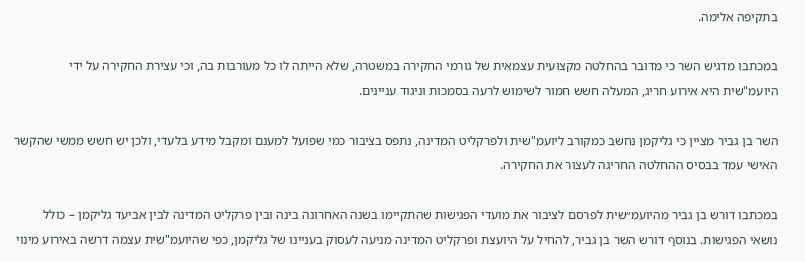בתקיפה אלימה.

במכתבו מדגיש השר כי מדובר בהחלטה מקצועית עצמאית של גורמי החקירה במשטרה, שלא הייתה לו כל מעורבות בה, וכי עצירת החקירה על ידי היועמ"שית היא אירוע חריג, המעלה חשש חמור לשימוש לרעה בסמכות וניגוד עניינים.

השר בן גביר מציין כי גליקמן נחשב כמקורב ליועמ"שית ולפרקליט המדינה, נתפס בציבור כמי שפועל למענם ומקבל מידע בלעדי, ולכן יש חשש ממשי שהקשר האישי עמד בבסיס ההחלטה החריגה לעצור את החקירה.

במכתבו דורש בן גביר מהיועמ״שית לפרסם לציבור את מועדי הפגישות שהתקיימו בשנה האחרונה בינה ובין פרקליט המדינה לבין אביעד גליקמן – כולל נושאי הפגישות. בנוסף דורש השר בן גביר, להחיל על היועצת ופרקליט המדינה מניעה לעסוק בעניינו של גליקמן, כפי שהיועמ"שית עצמה דרשה באירוע מינוי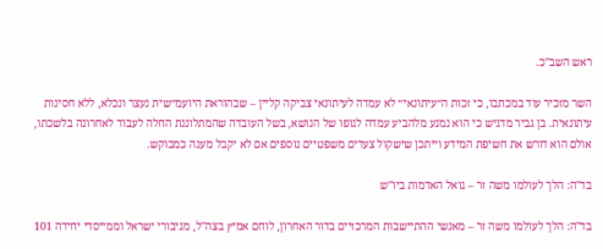ראש השב"כ.

השר מזכיר עוד במכתבו, כי זכות ה״עיתונאי״ לא עמדה לעיתונאי צביקה קליין – שבהוראת היועמ״שית נעצר ונכלא, ללא חסינות עיתונאית. בן גביר מדגיש כי הוא נמנע מלהביע עמדה לגופו של הנושא, בשל העובדה שהמתלוננת החלה לעבוד לאחרונה בלשכתו, אולם הוא דורש את חשיפת המידע וייתכן שישקול צעדים משפטיים נוספים אם לא יקבל מענה כמבוקש.

בד"ה: הלך לעולמו משה זר – גואל האדמות ביו"ש

בד"ה: הלך לעולמו משה זר – מאנשי ההתיישבות המרכזיים בדור האחרון, לוחם אמיץ בצה"ל, מגיבורי ישראל וממייסדי יחידה 101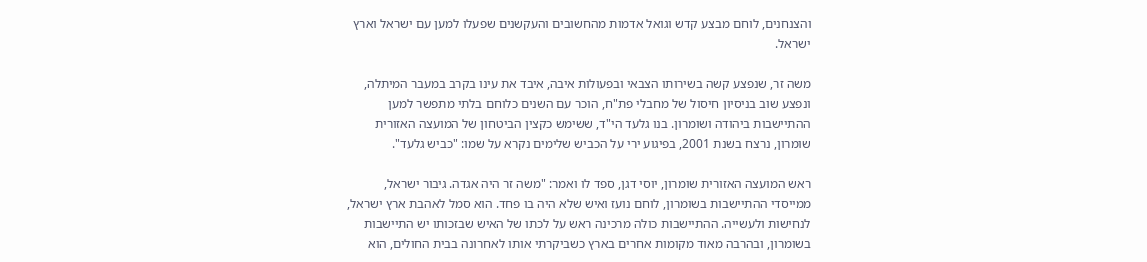והצנחנים, לוחם מבצע קדש וגואל אדמות מהחשובים והעקשנים שפעלו למען עם ישראל וארץ ישראל.

משה זר, שנפצע קשה בשירותו הצבאי ובפעולות איבה, איבד את עינו בקרב במעבר המיתלה, ונפצע שוב בניסיון חיסול של מחבלי פת"ח, הוכר עם השנים כלוחם בלתי מתפשר למען ההתיישבות ביהודה ושומרון. בנו גלעד הי"ד, ששימש כקצין הביטחון של המועצה האזורית שומרון, נרצח בשנת 2001, בפיגוע ירי על הכביש שלימים נקרא על שמו: "כביש גלעד".

ראש המועצה האזורית שומרון, יוסי דגן, ספד לו ואמר: "משה זר היה אגדה. גיבור ישראל, ממייסדי ההתיישבות בשומרון, לוחם נועז ואיש שלא היה בו פחד. הוא סמל לאהבת ארץ ישראל, לנחישות ולעשייה. ההתיישבות כולה מרכינה ראש על לכתו של האיש שבזכותו יש התיישבות בשומרון, ובהרבה מאוד מקומות אחרים בארץ כשביקרתי אותו לאחרונה בבית החולים, הוא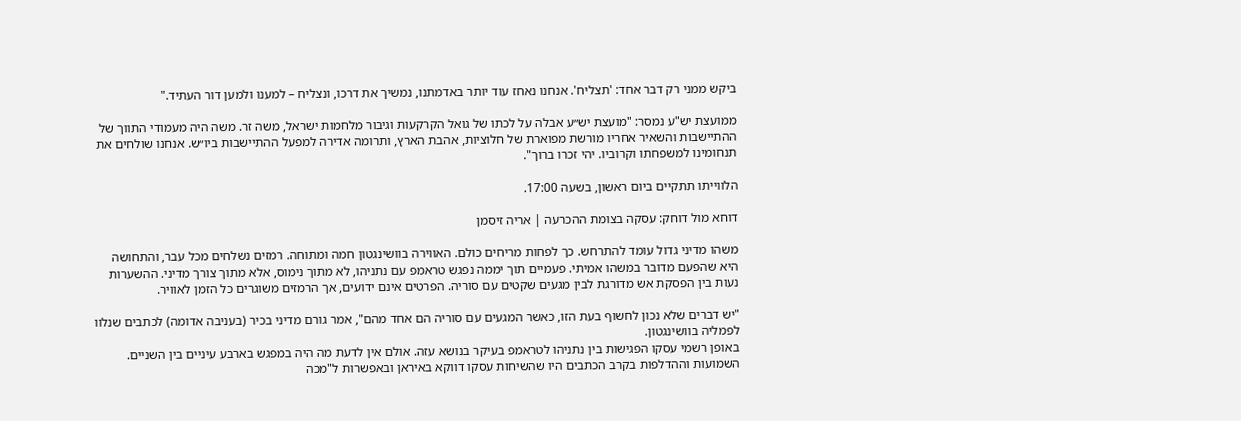ביקש ממני רק דבר אחד: 'תצליח'. אנחנו נאחז עוד יותר באדמתנו, נמשיך את דרכו, ונצליח – למענו ולמען דור העתיד."

ממועצת יש"ע נמסר: "מועצת יש״ע אבלה על לכתו של גואל הקרקעות וגיבור מלחמות ישראל, משה זר. משה היה מעמודי התווך של ההתיישבות והשאיר אחריו מורשת מפוארת של חלוציות, אהבת הארץ, ותרומה אדירה למפעל ההתיישבות ביו״ש. אנחנו שולחים את תנחומינו למשפחתו וקרוביו. יהי זכרו ברוך".

הלווייתו תתקיים ביום ראשון, בשעה 17:00.

דוחא מול דוחק: עסקה בצומת ההכרעה | אריה זיסמן

משהו מדיני גדול עומד להתרחש. כך לפחות מריחים כולם. האווירה בוושינגטון חמה ומתוחה. רמזים נשלחים מכל עבר, והתחושה היא שהפעם מדובר במשהו אמיתי. פעמיים תוך יממה נפגש טראמפ עם נתניהו, לא מתוך נימוס, אלא מתוך צורך מדיני. ההשערות נעות בין הפסקת אש מדורגת לבין מגעים שקטים עם סוריה. הפרטים אינם ידועים, אך הרמזים משוגרים כל הזמן לאוויר.

"יש דברים שלא נכון לחשוף בעת הזו, כאשר המגעים עם סוריה הם אחד מהם", אמר גורם מדיני בכיר (בעניבה אדומה) לכתבים שנלוו לפמליה בוושינגטון.
באופן רשמי עסקו הפגישות בין נתניהו לטראמפ בעיקר בנושא עזה. אולם אין לדעת מה היה במפגש בארבע עיניים בין השניים. השמועות וההדלפות בקרב הכתבים היו שהשיחות עסקו דווקא באיראן ובאפשרות ל"מכה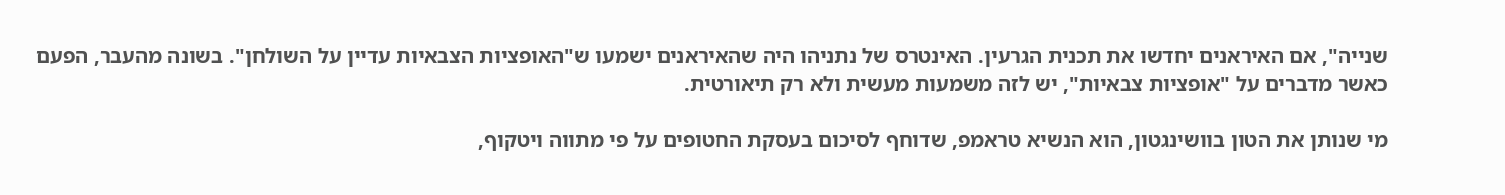שנייה", אם האיראנים יחדשו את תכנית הגרעין. האינטרס של נתניהו היה שהאיראנים ישמעו ש"האופציות הצבאיות עדיין על השולחן". בשונה מהעבר, הפעם כאשר מדברים על "אופציות צבאיות", יש לזה משמעות מעשית ולא רק תיאורטית.

מי שנותן את הטון בוושינגטון, הוא הנשיא טראמפ, שדוחף לסיכום בעסקת החטופים על פי מתווה ויטקוף,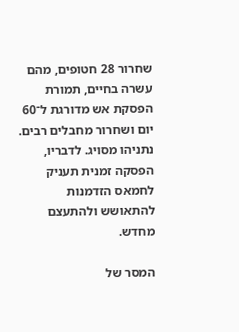שחרור 28 חטופים, מהם עשרה בחיים, תמורת הפסקת אש מדורגת ל־60 יום ושחרור מחבלים רבים. נתניהו מסויג. לדבריו, הפסקה זמנית תעניק לחמאס הזדמנות להתאושש ולהתעצם מחדש.

המסר של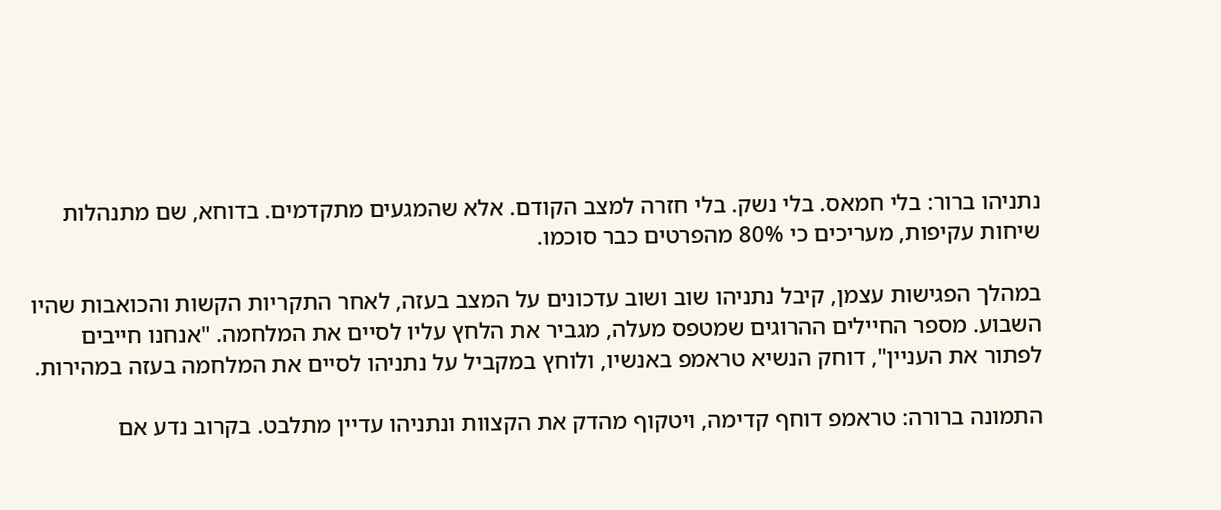נתניהו ברור: בלי חמאס. בלי נשק. בלי חזרה למצב הקודם. אלא שהמגעים מתקדמים. בדוחא, שם מתנהלות שיחות עקיפות, מעריכים כי 80% מהפרטים כבר סוכמו.

במהלך הפגישות עצמן, קיבל נתניהו שוב ושוב עדכונים על המצב בעזה, לאחר התקריות הקשות והכואבות שהיו השבוע. מספר החיילים ההרוגים שמטפס מעלה, מגביר את הלחץ עליו לסיים את המלחמה. "אנחנו חייבים לפתור את העניין", דוחק הנשיא טראמפ באנשיו, ולוחץ במקביל על נתניהו לסיים את המלחמה בעזה במהירות.

התמונה ברורה: טראמפ דוחף קדימה, ויטקוף מהדק את הקצוות ונתניהו עדיין מתלבט. בקרוב נדע אם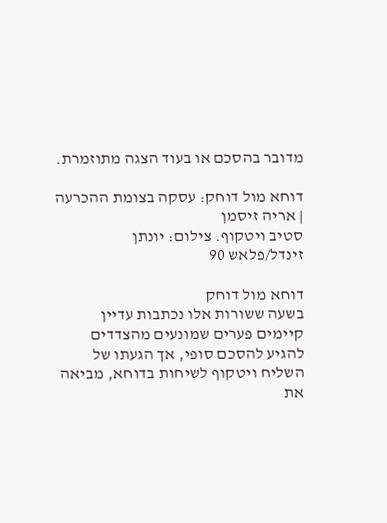מדובר בהסכם או בעוד הצגה מתוזמרת.

דוחא מול דוחק: עסקה בצומת ההכרעה | אריה זיסמן
סטיב ויטקוף. צילום: יונתן זינדל/פלאש 90

דוחא מול דוחק
בשעה ששורות אלו נכתבות עדיין קיימים פערים שמונעים מהצדדים להגיע להסכם סופי, אך הגעתו של השליח ויטקוף לשיחות בדוחא, מביאה את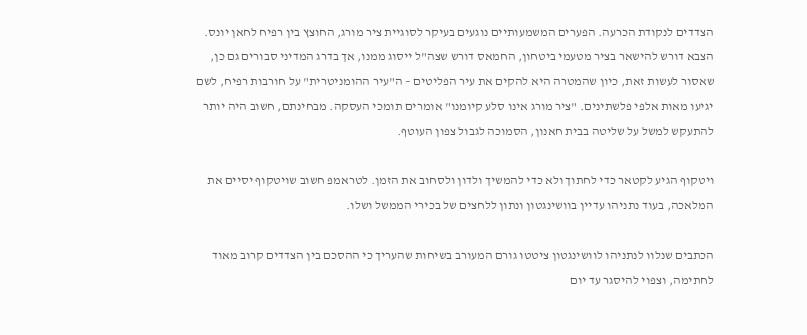הצדדים לנקודת הכרעה. הפערים המשמעותיים נוגעים בעיקר לסוגיית ציר מורג, החוצץ בין רפיח לחאן יונס. הצבא דורש להישאר בציר מטעמי ביטחון, החמאס דורש שצה"ל ייסוג ממנו, אך בדרג המדיני סבורים גם כן, שאסור לעשות זאת, כיון שהמטרה היא להקים את עיר הפליטים – ה"עיר ההומניטרית" על חורבות רפיח, לשם יגיעו מאות אלפי פלשתינים. "ציר מורג אינו סלע קיומנו" אומרים תומכי העסקה. מבחינתם, חשוב היה יותר להתעקש למשל על שליטה בבית חאנון, הסמוכה לגבול צפון העוטף.

ויטקוף הגיע לקטאר כדי לחתוך ולא כדי להמשיך ולדון ולסחוב את הזמן. לטראמפ חשוב שויטקוף יסיים את המלאכה, בעוד נתניהו עדיין בוושינגטון ונתון ללחצים של בכירי הממשל ושלו.

הכתבים שנלוו לנתניהו לוושינגטון ציטטו גורם המעורב בשיחות שהעריך כי ההסכם בין הצדדים קרוב מאוד לחתימה, וצפוי להיסגר עד יום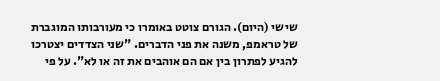שישי (היום). הגורם צוטט באומרו כי מעורבותו המוגברת של טראמפ, משנה את פני הדברים. "שני הצדדים יצטרכו להגיע לפתרון בין אם הם אוהבים את זה או לא". על פי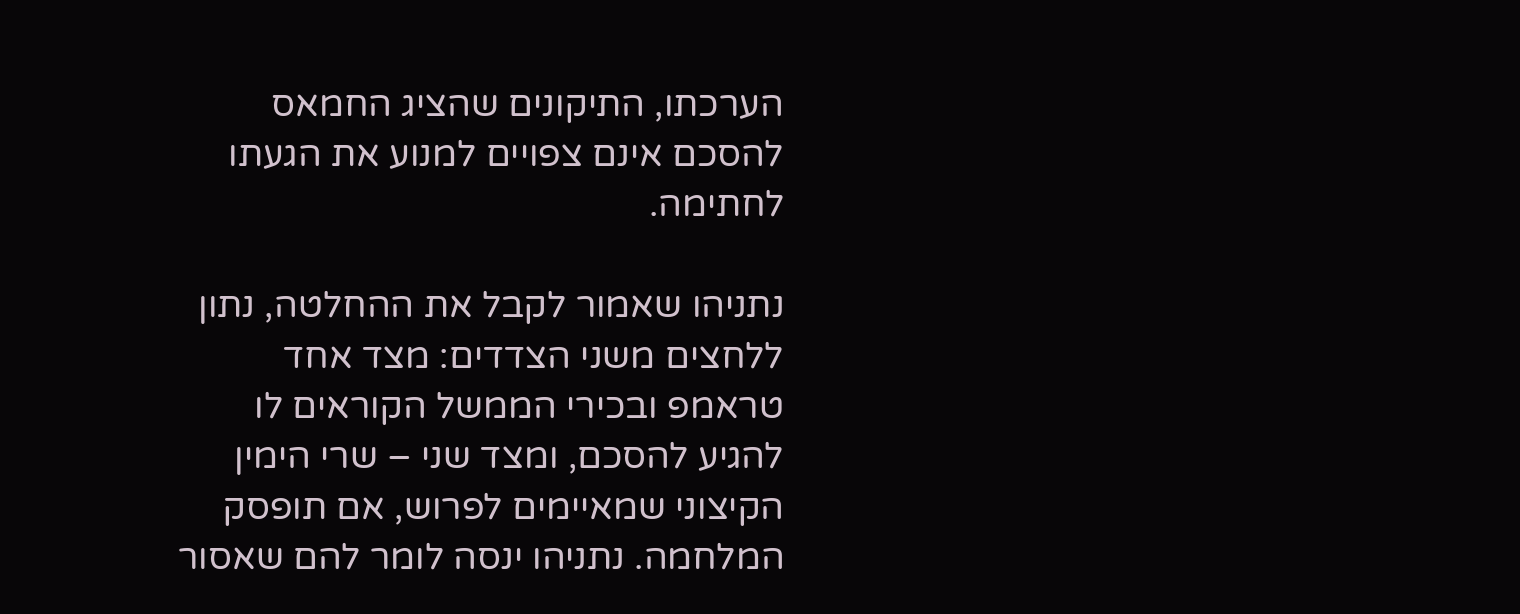הערכתו, התיקונים שהציג החמאס להסכם אינם צפויים למנוע את הגעתו לחתימה.

נתניהו שאמור לקבל את ההחלטה, נתון ללחצים משני הצדדים: מצד אחד טראמפ ובכירי הממשל הקוראים לו להגיע להסכם, ומצד שני – שרי הימין הקיצוני שמאיימים לפרוש, אם תופסק המלחמה. נתניהו ינסה לומר להם שאסור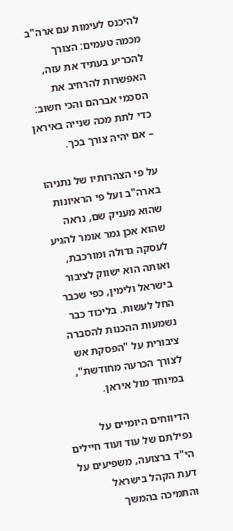להיכנס לעימות עם ארה"ב מכמה טעמים: הצורך להכריע בעתיד את עזה, האפשרות להרחיב את הסכמי אברהם והכי חשוב: כדי לתת מכה שנייה באיראן – אם יהיה צורך בכך.

על פי הצהרותיו של נתניהו בארה"ב ועל פי הראיונות שהוא מעניק שם, נראה שהוא אכן גמר אומר להגיע לעסקה גדולה ומורכבת, ואותה הוא ישווק לציבור בישראל ולימין, כפי שכבר החל לעשות. בליכוד כבר נשמעות ההכנות להסברה ציבורית על "הפסקת אש לצורך הכרעה מחודשת", במיוחד מול איראן.

הדיווחים היומיים על נפילתם של עוד ועוד חיילים הי"ד ברצועה, משפיעים על דעת הקהל בישראל והתמיכה בהמשך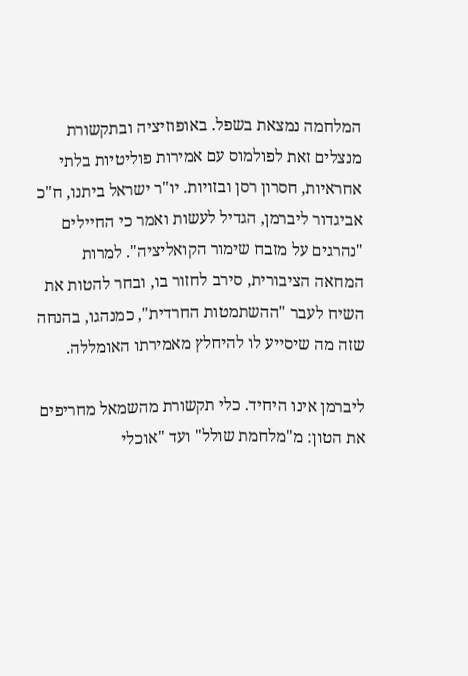המלחמה נמצאת בשפל. באופוזיציה ובתקשורת מנצלים זאת לפולמוס עם אמירות פוליטיות בלתי אחראיות, חסרון רסן ובזויות. יו"ר ישראל ביתנו, ח"כ אביגדור ליברמן, הגדיל לעשות ואמר כי החיילים "נהרגים על מזבח שימור הקואליציה". למרות המחאה הציבורית, סירב לחזור בו, ובחר להטות את השיח לעבר "ההשתמטות החרדית", כמנהגו, בהנחה שזה מה שיסייע לו להיחלץ מאמירתו האומללה.

ליברמן אינו היחיד. כלי תקשורת מהשמאל מחריפים את הטון: מ"מלחמת שולל" ועד "אוכלי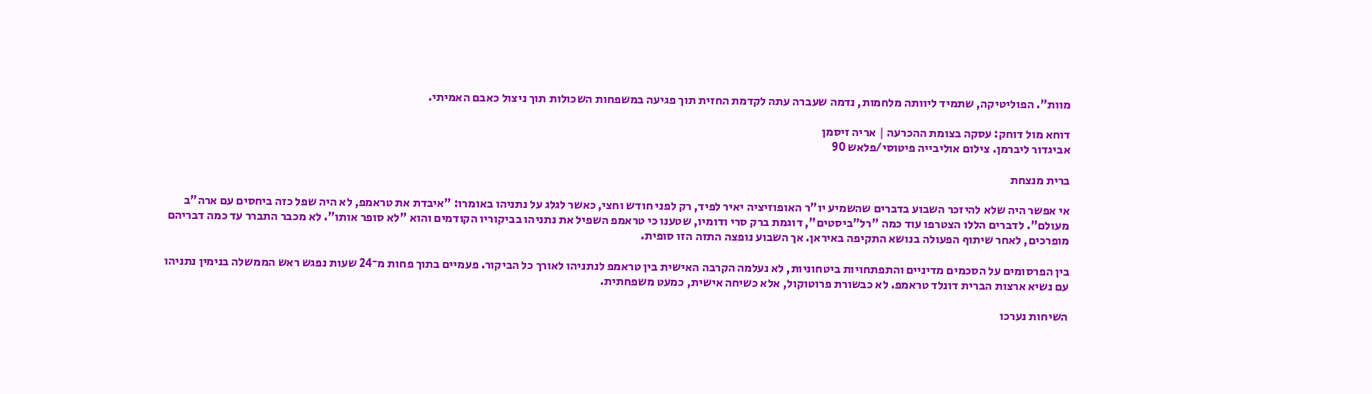מוות". הפוליטיקה, שתמיד ליוותה מלחמות, נדמה שעברה עתה לקדמת החזית תוך פגיעה במשפחות השכולות תוך ניצול כאבם האמיתי.

דוחא מול דוחק: עסקה בצומת ההכרעה | אריה זיסמן
אביגדור ליברמן. צילום אוליבייה פיטוסי/פלאש 90

ברית מנצחת

אי אפשר היה שלא להיזכר השבוע בדברים שהשמיע יו"ר האופוזיציה יאיר לפיד, רק לפני חודש וחצי, כאשר לגלג על נתניהו באומרו: "איבדת את טראמפ, לא היה שפל כזה ביחסים עם ארה"ב מעולם". לדברים הללו הצטרפו עוד כמה "רל"ביסטים", דוגמת ברק סרי ודומיו, שטענו כי טראמפ השפיל את נתניהו בביקוריו הקודמים והוא "לא סופר אותו". לא מכבר התברר עד כמה דבריהם מופרכים, לאחר שיתוף הפעולה בנושא התקיפה באיראן. אך השבוע נופצה התזה הזו סופית.

בין הפרסומים על הסכמים מדיניים והתפתחויות ביטחוניות, לא נעלמה הקרבה האישית בין טראמפ לנתניהו לאורך כל הביקור. פעמיים בתוך פחות מ־24 שעות נפגש ראש הממשלה בנימין נתניהו עם נשיא ארצות הברית דונלד טראמפ. לא כבשורת פרוטוקול, אלא כשיחה אישית, כמעט משפחתית.

השיחות נערכו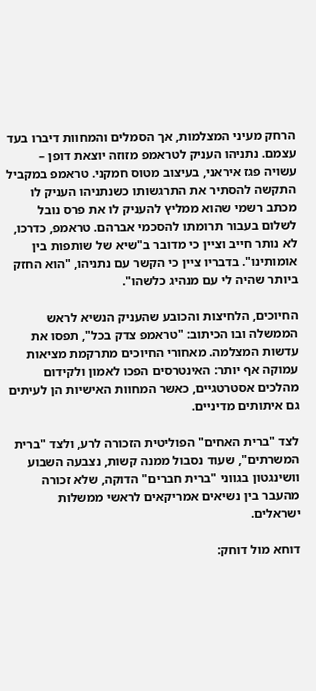הרחק מעיני המצלמות, אך הסמלים והמחוות דיברו בעד עצמם. נתניהו העניק לטראמפ מזוזה יוצאת דופן – עשויה פגז איראני, בעיצוב מטוס חמקני. טראמפ במקביל התקשה להסתיר את התרגשותו כשנתניהו העניק לו מכתב רשמי שהוא ממליץ להעניק לו את פרס נובל לשלום בעבור תרומתו להסכמי אברהם. טראמפ, כדרכו, לא נותר חייב וציין כי מדובר ב"שיא של שותפות בין אומותינו". בדבריו ציין כי הקשר עם נתניהו, "הוא החזק ביותר שהיה לי עם מנהיג כלשהו".

החיוכים, הלחיצות והכובע שהעניק הנשיא לראש הממשלה ובו הכיתוב: "טראמפ צדק בכל", תפסו את עדשות המצלמה. מאחורי החיוכים מתרקמת מציאות עמוקה אף יותר: האינטרסים הפכו לאמון ולקידום מהלכים אסטרטגיים, כאשר המחוות האישיות הן לעיתים גם איתותים מדיניים.

לצד "ברית האחים" הפוליטית הזכורה לרע, ולצד "ברית המשרתים", שעוד נסבול ממנה קשות, נצבעה השבוע וושינגטון בגווני "ברית חברים" הדוקה, שלא זכורה מהעבר בין נשיאים אמריקאים לראשי ממשלות ישראלים.

דוחא מול דוחק: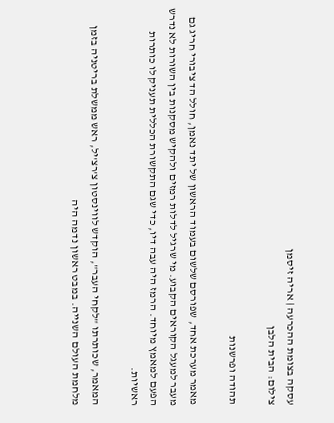עסקה בצומת ההכרעה | אריה זיסמן
צילום: הבית הלבן

תהודה ופרשנות

מאמר מערכת אחד, שפורסם שלשום בעמוד הראשון של יתד נאמן, חולל הד ציבורי חריג גם מעבר למעגל הקוראים הקבוע. מי שרגיל לדלות רמזים ולהקיש מסקנות בין השורות לא נדרש הפעם למאמץ מיוחד. הרמז היה עבה דיו, כדי שגם התקשורת הכללית תעניק לו כותרות ראשיות.

המאמר, שכותרתו "לקחי העבר", הוקדש לווינסטון צ'רצ'יל, ראש ממשלת בריטניה בזמן מלחמת העולם השנייה. במבט ראשון נדמה היה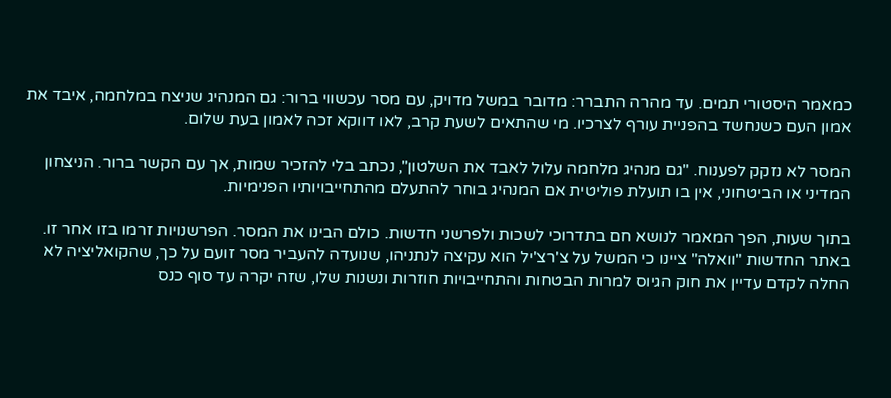כמאמר היסטורי תמים. עד מהרה התברר: מדובר במשל מדויק, עם מסר עכשווי ברור: גם המנהיג שניצח במלחמה, איבד את אמון העם כשנחשד בהפניית עורף לצרכיו. מי שהתאים לשעת קרב, לאו דווקא זכה לאמון בעת שלום.

המסר לא נזקק לפענוח. "גם מנהיג מלחמה עלול לאבד את השלטון", נכתב בלי להזכיר שמות, אך עם הקשר ברור. הניצחון המדיני או הביטחוני, אין בו תועלת פוליטית אם המנהיג בוחר להתעלם מהתחייבויותיו הפנימיות.

בתוך שעות, הפך המאמר לנושא חם בתדרוכי לשכות ולפרשני חדשות. כולם הבינו את המסר. הפרשנויות זרמו בזו אחר זו. באתר החדשות "וואלה" ציינו כי המשל על צ'רצ'יל הוא עקיצה לנתניהו, שנועדה להעביר מסר זועם על כך, שהקואליציה לא החלה לקדם עדיין את חוק הגיוס למרות הבטחות והתחייבויות חוזרות ונשנות שלו, שזה יקרה עד סוף כנס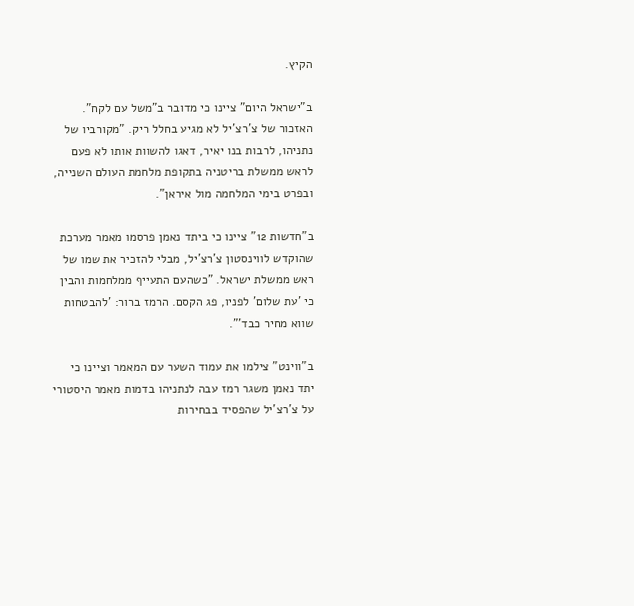הקיץ.

ב"ישראל היום" ציינו כי מדובר ב"משל עם לקח". האזכור של צ'רצ'יל לא מגיע בחלל ריק. "מקורביו של נתניהו, לרבות בנו יאיר, דאגו להשוות אותו לא פעם לראש ממשלת בריטניה בתקופת מלחמת העולם השנייה, ובפרט בימי המלחמה מול איראן".

ב"חדשות 12" ציינו כי ביתד נאמן פרסמו מאמר מערכת שהוקדש לווינסטון צ'רצ'יל, מבלי להזכיר את שמו של ראש ממשלת ישראל. "כשהעם התעייף ממלחמות והבין כי 'עת שלום' לפניו, פג הקסם. הרמז ברור: 'להבטחות שווא מחיר כבד'".

ב"ווינט" צילמו את עמוד השער עם המאמר וציינו כי יתד נאמן משגר רמז עבה לנתניהו בדמות מאמר היסטורי על צ'רצ'יל שהפסיד בבחירות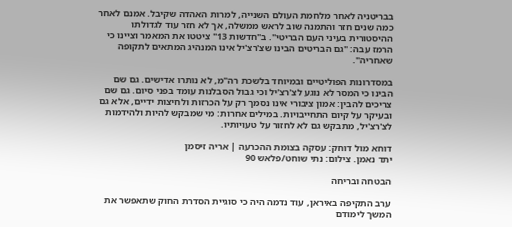בבריטניה לאחר מלחמת העולם השנייה, למרות האהדה שקיבל. אמנם לאחר כמה שנים חזר והתמנה שוב לראש ממשלה, אך לא חזר עוד לגדולתו ההיסטורית בעיני העם הבריטי". ב"חדשות 13" ציטטו את המאמר וציינו כי הרמז עבה: "גם הבריטים הבינו שצ'רצ'יל אינו המנהיג המתאים לתקופה שאחריה".

במסדרונות הפוליטיים ובמיוחד בלשכת רה"מ, לא נותרו אדישים. גם שם הבינו כי המסר לא נוגע לצ'רצ'יל וכי גבול הסבלנות עומד בפני סיום. גם שם צריכים להבין: אמון ציבורי אינו נסמך רק על הכרזות ולחיצות ידיים, אלא גם ובעיקר על קיום התחייבויות. במילים אחרות: מי שמבקש להיות ולהידמות לצ'רצ'יל, מתבקש גם לא לחזור על טעויותיו.

דוחא מול דוחק: עסקה בצומת ההכרעה | אריה זיסמן
יתד נאמן. צילום: נתי שוחט/פלאש 90

הבטחה ובריחה

ערב התקיפה באיראן, עוד נדמה היה כי סוגיית הסדרת החוק שתאפשר את המשך לימודם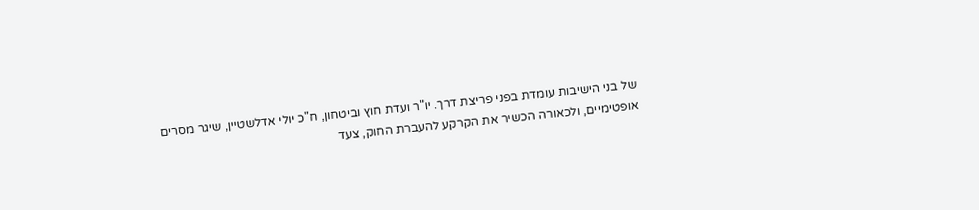של בני הישיבות עומדת בפני פריצת דרך. יו"ר ועדת חוץ וביטחון, ח"כ יולי אדלשטיין, שיגר מסרים אופטימיים, ולכאורה הכשיר את הקרקע להעברת החוק, צעד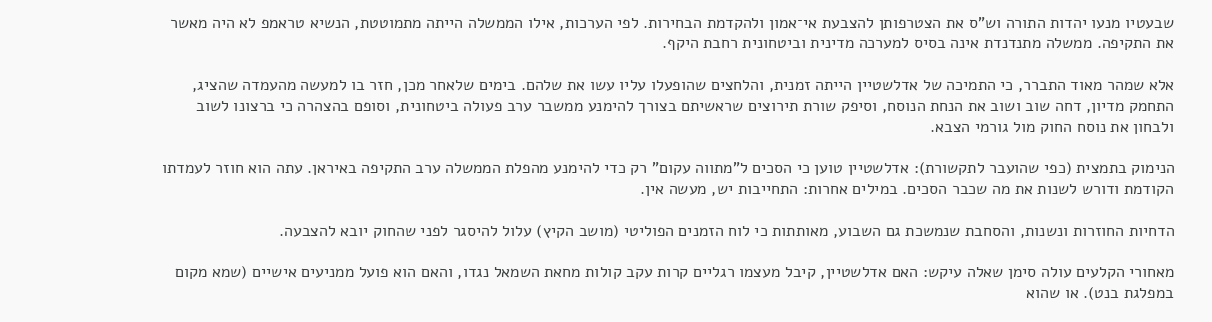שבעטיו מנעו יהדות התורה וש"ס את הצטרפותן להצבעת אי־אמון ולהקדמת הבחירות. לפי הערכות, אילו הממשלה הייתה מתמוטטת, הנשיא טראמפ לא היה מאשר את התקיפה. ממשלה מתנדנדת אינה בסיס למערכה מדינית וביטחונית רחבת היקף.

אלא שמהר מאוד התברר, כי התמיכה של אדלשטיין הייתה זמנית, והלחצים שהופעלו עליו עשו את שלהם. בימים שלאחר מכן, חזר בו למעשה מהעמדה שהציג, התחמק מדיון, דחה שוב ושוב את הנחת הנוסח, וסיפק שורת תירוצים שראשיתם בצורך להימנע ממשבר ערב פעולה ביטחונית, וסופם בהצהרה כי ברצונו לשוב ולבחון את נוסח החוק מול גורמי הצבא.

הנימוק בתמצית (כפי שהועבר לתקשורת): אדלשטיין טוען כי הסכים ל"מתווה עקום" רק כדי להימנע מהפלת הממשלה ערב התקיפה באיראן. עתה הוא חוזר לעמדתו הקודמת ודורש לשנות את מה שכבר הסכים. במילים אחרות: התחייבות יש, מעשה אין.

הדחיות החוזרות ונשנות, והסחבת שנמשכת גם השבוע, מאותתות כי לוח הזמנים הפוליטי (מושב הקיץ) עלול להיסגר לפני שהחוק יובא להצבעה.

מאחורי הקלעים עולה סימן שאלה עיקש: האם אדלשטיין, קיבל מעצמו רגליים קרות עקב קולות מחאת השמאל נגדו, והאם הוא פועל ממניעים אישיים (שמא מקום במפלגת בנט). או שהוא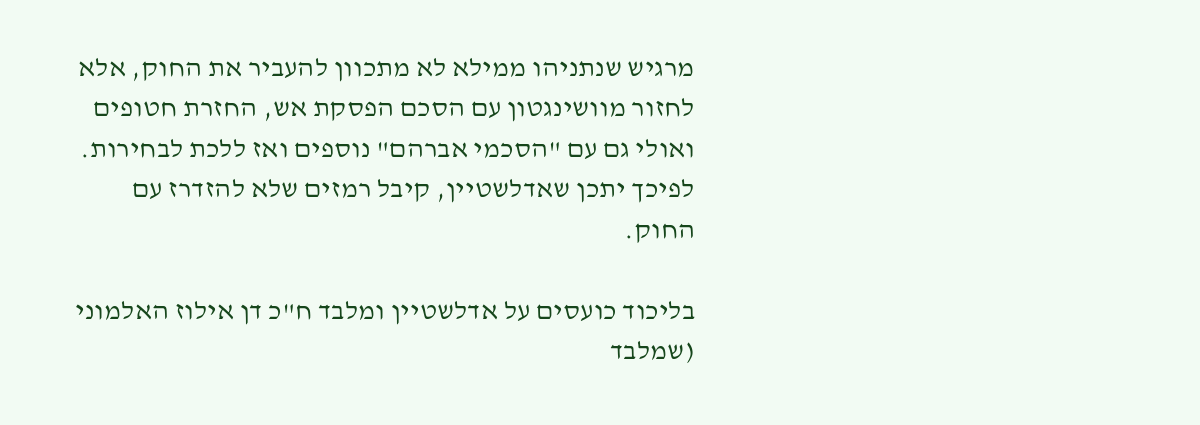מרגיש שנתניהו ממילא לא מתכוון להעביר את החוק, אלא לחזור מוושינגטון עם הסכם הפסקת אש, החזרת חטופים ואולי גם עם "הסכמי אברהם" נוספים ואז ללכת לבחירות. לפיכך יתכן שאדלשטיין, קיבל רמזים שלא להזדרז עם החוק.

בליכוד כועסים על אדלשטיין ומלבד ח"כ דן אילוז האלמוני (שמלבד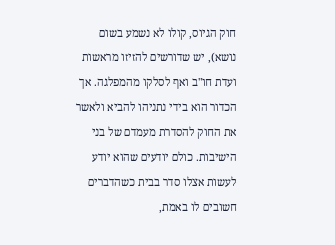חוק הגיוס, קולו לא נשמע בשום נושא), יש שדורשים להזיזו מראשות ועדת חו"ב ואף לסלקו מהמפלגה. אך הכדור הוא בידי נתניהו להביא ולאשר את החוק להסדרת מעמדם של בני הישיבות. כולם יודעים שהוא יודע לעשות אצלו סדר בבית כשהדברים חשובים לו באמת,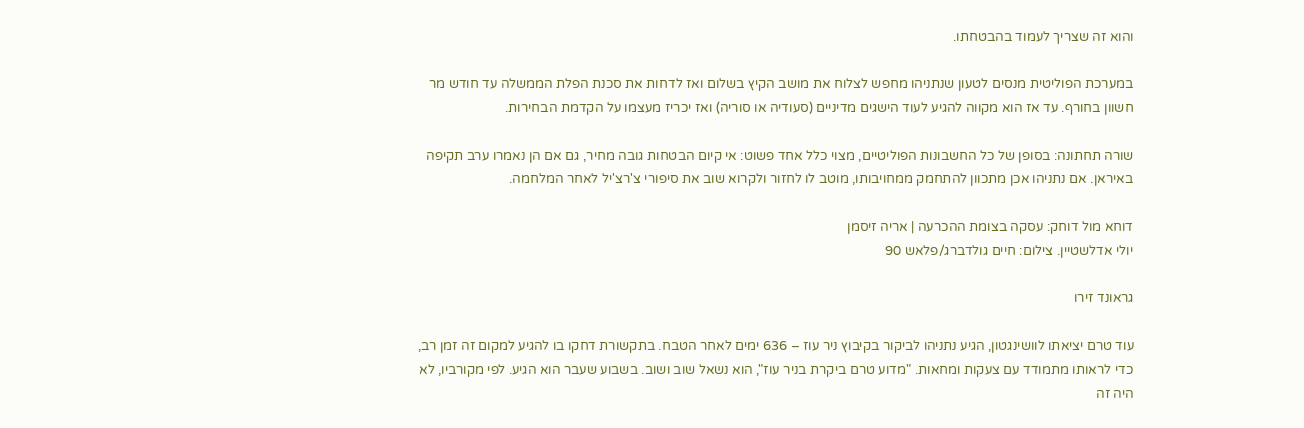והוא זה שצריך לעמוד בהבטחתו.

במערכת הפוליטית מנסים לטעון שנתניהו מחפש לצלוח את מושב הקיץ בשלום ואז לדחות את סכנת הפלת הממשלה עד חודש מר חשוון בחורף. עד אז הוא מקווה להגיע לעוד הישגים מדיניים (סעודיה או סוריה) ואז יכריז מעצמו על הקדמת הבחירות.

שורה תחתונה: בסופן של כל החשבונות הפוליטיים, מצוי כלל אחד פשוט: אי קיום הבטחות גובה מחיר, גם אם הן נאמרו ערב תקיפה באיראן. אם נתניהו אכן מתכוון להתחמק ממחויבותו, מוטב לו לחזור ולקרוא שוב את סיפורי צ'רצ'יל לאחר המלחמה.

דוחא מול דוחק: עסקה בצומת ההכרעה | אריה זיסמן
יולי אדלשטיין. צילום: חיים גולדברג/פלאש 90

גראונד זירו

עוד טרם יציאתו לוושינגטון, הגיע נתניהו לביקור בקיבוץ ניר עוז – 636 ימים לאחר הטבח. בתקשורת דחקו בו להגיע למקום זה זמן רב, כדי לראותו מתמודד עם צעקות ומחאות. "מדוע טרם ביקרת בניר עוז", הוא נשאל שוב ושוב. בשבוע שעבר הוא הגיע. לפי מקורביו, לא היה זה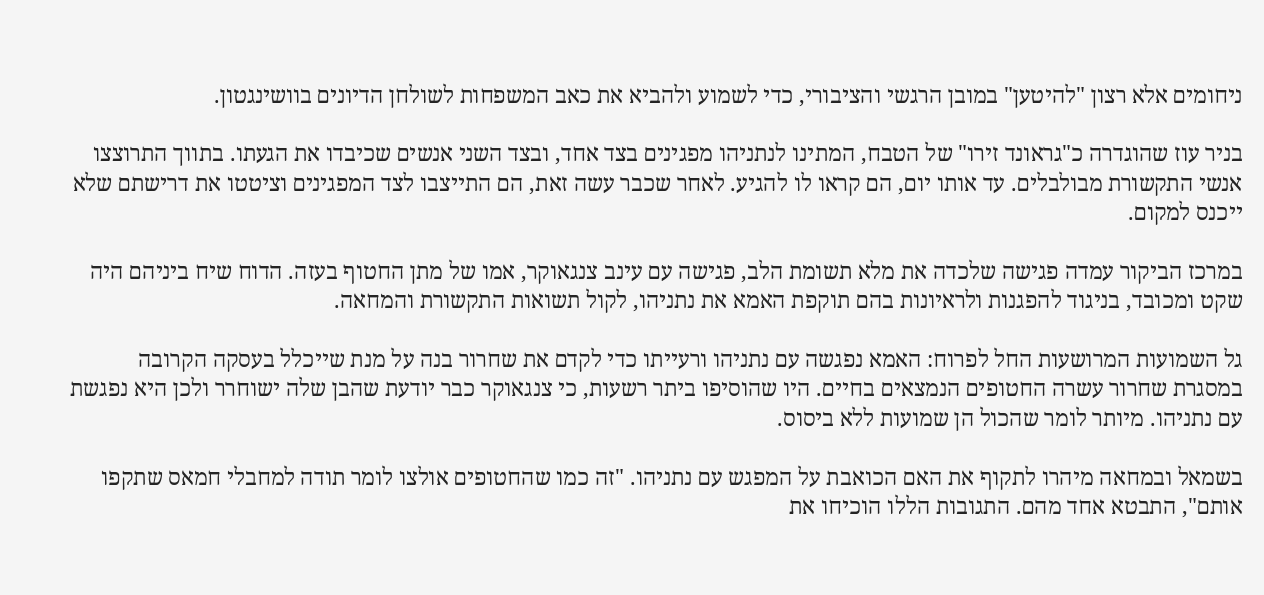ניחומים אלא רצון "להיטען" במובן הרגשי והציבורי, כדי לשמוע ולהביא את כאב המשפחות לשולחן הדיונים בוושינגטון.

בניר עוז שהוגדרה כ"גראונד זירו" של הטבח, המתינו לנתניהו מפגינים בצד אחד, ובצד השני אנשים שכיבדו את הגעתו. בתווך התרוצצו אנשי התקשורת מבולבלים. עד אותו יום, הם קראו לו להגיע. לאחר שכבר עשה זאת, הם התייצבו לצד המפגינים וציטטו את דרישתם שלא ייכנס למקום.

במרכז הביקור עמדה פגישה שלכדה את מלא תשומת הלב, פגישה עם עינב צנגאוקר, אמו של מתן החטוף בעזה. הדוח שיח ביניהם היה שקט ומכובד, בניגוד להפגנות ולראיונות בהם תוקפת האמא את נתניהו, לקול תשואות התקשורת והמחאה.

גל השמועות המרושעות החל לפרוח: האמא נפגשה עם נתניהו ורעייתו כדי לקדם את שחרור בנה על מנת שייכלל בעסקה הקרובה במסגרת שחרור עשרה החטופים הנמצאים בחיים. היו שהוסיפו ביתר רשעות, כי צנגאוקר כבר יודעת שהבן שלה ישוחרר ולכן היא נפגשת עם נתניהו. מיותר לומר שהכול הן שמועות ללא ביסוס.

בשמאל ובמחאה מיהרו לתקוף את האם הכואבת על המפגש עם נתניהו. "זה כמו שהחטופים אולצו לומר תודה למחבלי חמאס שתקפו אותם", התבטא אחד מהם. התגובות הללו הוכיחו את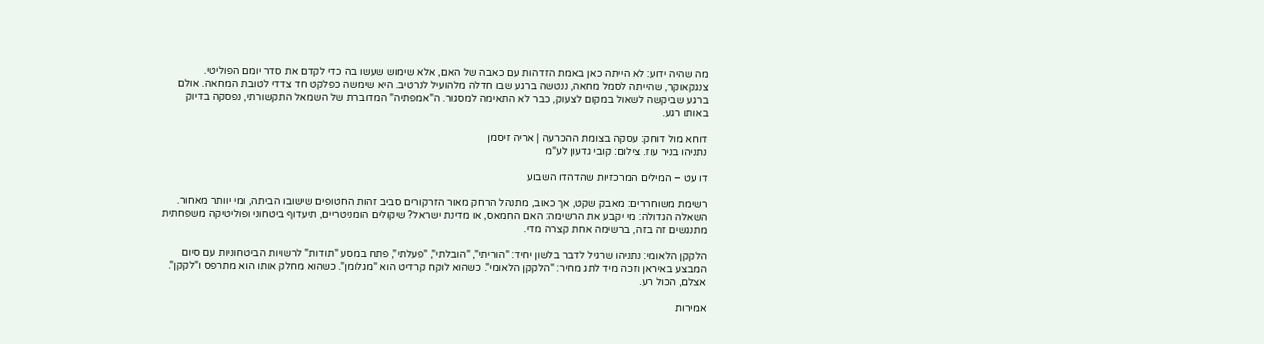מה שהיה ידוע: לא הייתה כאן באמת הזדהות עם כאבה של האם, אלא שימוש שעשו בה כדי לקדם את סדר יומם הפוליטי. צנגקאוקר, שהייתה לסמל מחאה, ננטשה ברגע שבו חדלה מלהועיל לנרטיב. היא שימשה כפלקט חד צדדי לטובת המחאה. אולם ברגע שביקשה לשאול במקום לצעוק, כבר לא התאימה למסגור. ה"אמפתיה" המדוברת של השמאל התקשורתי, נפסקה בדיוק באותו רגע.

דוחא מול דוחק: עסקה בצומת ההכרעה | אריה זיסמן
נתניהו בניר עוז. צילום: קובי גדעון לע"מ

דו עט – המילים המרכזיות שהדהדו השבוע

רשימת משוחררים: מאבק שקט, אך כאוב, מתנהל הרחק מאור הזרקורים סביב זהות החטופים שישובו הביתה, ומי יוותר מאחור. השאלה הגדולה: מי יקבע את הרשימה: האם החמאס, או מדינת ישראל? שיקולים הומניטריים, תיעדוף ביטחוני ופוליטיקה משפחתית מתנגשים זה בזה, ברשימה אחת קצרה מדי.

הלקקן הלאומי: נתניהו שרגיל לדבר בלשון יחיד: "הוריתי", "הובלתי", "פעלתי", פתח במסע "תודות" לרשויות הביטחוניות עם סיום המבצע באיראן וזכה מיד לתג מחיר: "הלקקן הלאומי". כשהוא לוקח קרדיט הוא "מגלומן". כשהוא מחלק אותו הוא מתרפס ו"לקקן". אצלם, הכול רע.

אמירות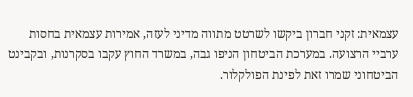עצמאית: זקני חברון ביקשו לשרטט מתווה מדיני לעזה, אמירות עצמאית בחסות ערביי הרצועה. במערכת הביטחון הניפו גבה, במשרד החוץ עקבו בסקרנות, ובקבינט הביטחוני שמרו זאת לפינת הפולקלור.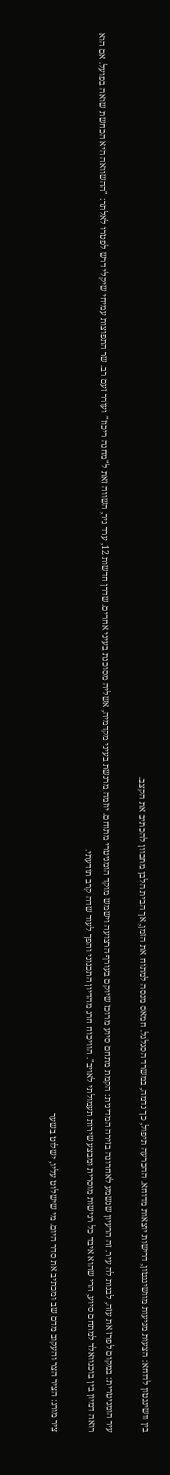בין וושינגטון לדוחא: הצעות מגיעות מוושינגטון, דרישות יוצאות מדוחא. ההכרעה תיפול, כך נדמה, במשרד הסגלגל. חמאס מנסה למתוח את הזמן, אך הבית הלבן מתכוון להכתיב את הקצב.

עיר הומניטרית: במקום לפרז את עזה, לבנות לה עיר. זה הרעיון שנשמע לאחרונה בזירה המדינית: הקמת מתחם סיוע מרוכז שיוקם בעורף הרצועה וישמש מוקד הומניטרי מתוחם. יוזמה מרגשת בעיני מקדמיה, אשליה מסוכנת בעיני אחרים. שדרן חדשות 12, ערד ניר, השווה זאת ל"מחנה ריכוז" ועורר זעם רב. שר התפוצות עמיחי שיקלי דרש לפטרו לאלתר: "ההשוואה היא הכחשת שואה בפועל. אם הוא רואה דמיון בין בוכנוואלד למתחם סיוע, הרי שהוא איבד כל רגישות מוסרית ומבצע שירות תעמולתי לאויב". הוויכוח חרג מהדיון התכנוני והפך לעוד שדה קרב תודעתי.

ציר מורג: הציר הצר והעקוב מדם שב ומכתיב את סדר היום. מי שישלוט עליו, ישלוט בשער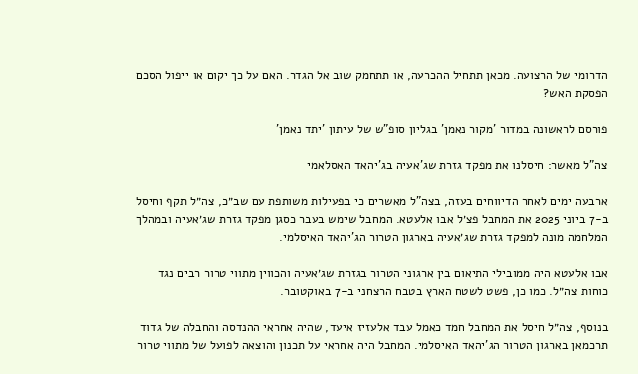הדרומי של הרצועה. מכאן תתחיל ההכרעה, או תתחמק שוב אל הגדר. האם על כך יקום או ייפול הסכם הפסקת האש?

פורסם לראשונה במדור 'מקור נאמן' בגליון סופ"ש של עיתון 'יתד נאמן'

צה"ל מאשר: חיסלנו את מפקד גזרת שג'אעיה בג'יהאד האסלאמי

ארבעה ימים לאחר הדיווחים בעזה, בצה"ל מאשרים כי בפעילות משותפת עם שב״כ, צה״ל תקף וחיסל ב-7 ביוני 2025 את המחבל פצ׳ל אבו אלעטא. המחבל שימש בעבר כסגן מפקד גזרת שג׳אעיה ובמהלך המלחמה מונה למפקד גזרת שג׳אעיה בארגון הטרור הג'יהאד האיסלמי.

אבו אלעטא היה ממובילי התיאום בין ארגוני הטרור בגזרת שג׳אעיה והכווין מתווי טרור רבים נגד כוחות צה״ל. כמו כן, פשט לשטח הארץ בטבח הרצחני ב-7 באוקטובר.

בנוסף, צה״ל חיסל את המחבל חמד כאמל עבד אלעזיז איעד, שהיה אחראי ההנדסה והחבלה של גדוד תרכמאן בארגון הטרור הג'יהאד האיסלמי. המחבל היה אחראי על תכנון והוצאה לפועל של מתווי טרור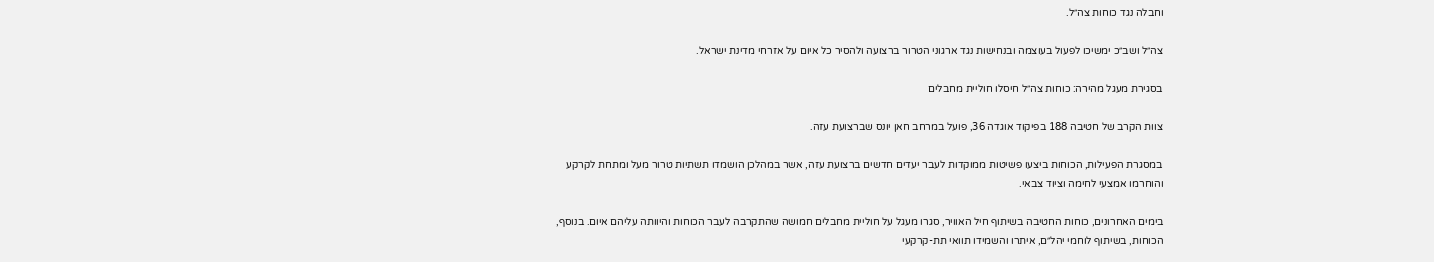וחבלה נגד כוחות צה״ל.

צה״ל ושב״כ ימשיכו לפעול בעוצמה ובנחישות נגד ארגוני הטרור ברצועה ולהסיר כל איום על אזרחי מדינת ישראל.

בסגירת מעגל מהירה: כוחות צה״ל חיסלו חוליית מחבלים

צוות הקרב של חטיבה 188 בפיקוד אוגדה 36, פועל במרחב חאן יונס שברצועת עזה.

במסגרת הפעילות, הכוחות ביצעו פשיטות ממוקדות לעבר יעדים חדשים ברצועת עזה, אשר במהלכן הושמדו תשתיות טרור מעל ומתחת לקרקע והוחרמו אמצעי לחימה וציוד צבאי.

בימים האחרונים, כוחות החטיבה בשיתוף חיל האוויר, סגרו מעגל על חוליית מחבלים חמושה שהתקרבה לעבר הכוחות והיוותה עליהם איום. בנוסף, הכוחות, בשיתוף לוחמי יהל״ם, איתרו והשמידו תוואי תת-קרקעי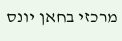מרכזי בחאן יונס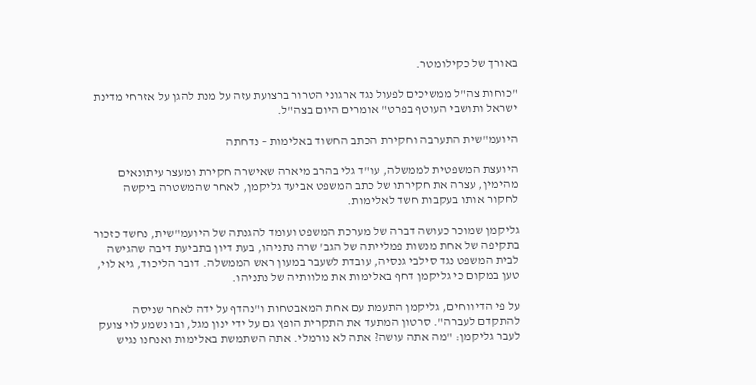באורך של כקילומטר.

"כוחות צה"ל ממשיכים לפעול נגד ארגוני הטרור ברצועת עזה על מנת להגן על אזרחי מדינת ישראל ותושבי העוטף בפרט" אומרים היום בצה"ל.

היועמ"שית התערבה וחקירת הכתב החשוד באלימות – נדחתה

היועצת המשפטית לממשלה, עו"ד גלי בהרב מיארה שאישרה חקירת ומעצר עיתונאים מהימין, עצרה את חקירתו של כתב המשפט אביעד גליקמן, לאחר שהמשטרה ביקשה לחקור אותו בעקבות חשד לאלימות.

גליקמן שמוכר כעושה דברה של מערכת המשפט ועומד להגנתה של היועמ"שית, נחשד כזכור בתקיפה של אחת מנשות פמלייתה של הגב' שרה נתניהו, בעת דיון בתביעת דיבה שהגישה לבית המשפט נגד סילבי גנסיה, עובדת לשעבר במעון ראש הממשלה. דובר הליכוד, גיא לוי, טען במקום כי גליקמן דחף באלימות את מלוותיה של נתניהו.

על פי הדיווחים, גליקמן התעמת עם אחת המאבטחות ו"נהדף על ידה לאחר שניסה להתקדם לעברה". סרטון המתעד את התקרית הופץ גם על ידי ינון מגל, ובו נשמע לוי צועק לעבר גליקמן: "מה אתה עושה? אתה לא נורמלי. אתה השתמשת באלימות ואנחנו נגיש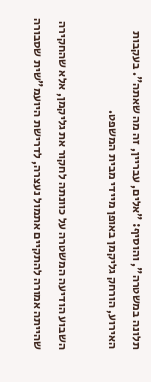תלונה במשטרה", והוסיף: "אלים, עבריין, זה מה שאתה". בעקבות האירוע, הורחק גליקמן באופן מיידי מבית המשפט.

השבוע הודיעה המשטרה על כוונתה לחקור את גליקמן, אלא שהחקירה שהייתה אמורה להתקיים אתמול נעצרה, לדרישת היועמ"שית שסבורה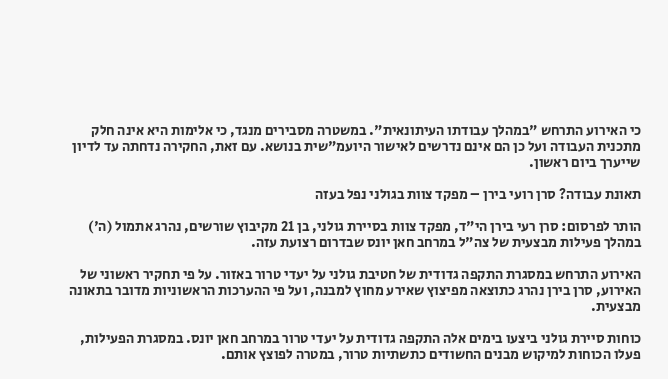כי האירוע התרחש "במהלך עבודתו העיתונאית". במשטרה מסבירים מנגד, כי אלימות היא אינה חלק מתכנית העבודה ועל כן הם אינם נדרשים לאישור היועמ"שית בנושא. עם זאת, החקירה נדחתה עד לדיון שייערך ביום ראשון.

תאונת עבודה? סרן רועי בירן – מפקד צוות בגולני נפל בעזה

הותר לפרסום: סרן רעי בירן הי"ד, מפקד צוות בסיירת גולני, בן 21 מקיבוץ שורשים, נהרג אתמול (ה') במהלך פעילות מבצעית של צה"ל במרחב חאן יונס שבדרום רצועת עזה.

האירוע התרחש במסגרת התקפה גדודית של חטיבת גולני על יעדי טרור באזור. על פי תחקיר ראשוני של האירוע, סרן בירן נהרג כתוצאה מפיצוץ שאירע מחוץ למבנה, ועל פי ההערכות הראשוניות מדובר בתאונה מבצעית.

כוחות סיירת גולני ביצעו בימים אלה התקפה גדודית על יעדי טרור במרחב חאן יונס. במסגרת הפעילות, פעלו הכוחות למיקוש מבנים החשודים כתשתיות טרור, במטרה לפוצץ אותם.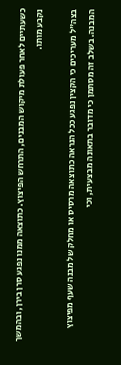כשעתיים לאחר פעולת מיקוש המבנים, התרחש הפיצוץ. כתוצאה ממנו נפגע סרן בירן, ובהמשך נקבע מותו.

בצה"ל מעריכים כי הקצין נפגע ככל הנראה כתוצאה מרסיס או מחלק של מבנה שעף מפיצוץ המבנה. בשלב זה מסתמן כי מדובר בתאונה מבצעית, וכי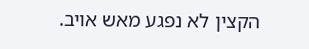הקצין לא נפגע מאש אויב.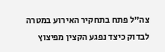צה"ל פתח בתחקיר האירוע במטרה לבדוק כיצד נפגע הקצין מפיצוץ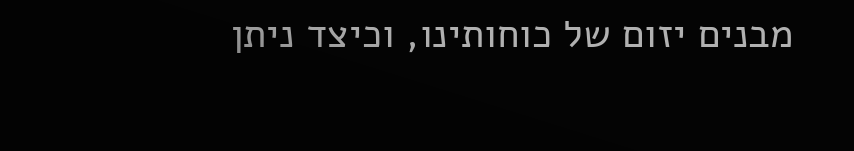מבנים יזום של כוחותינו, וכיצד ניתן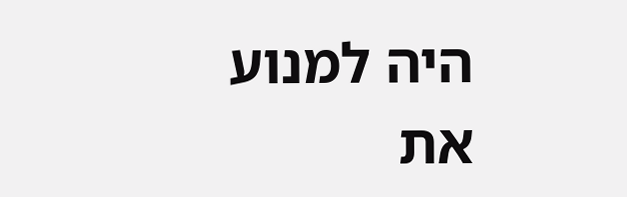היה למנוע את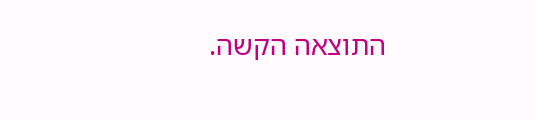התוצאה הקשה.